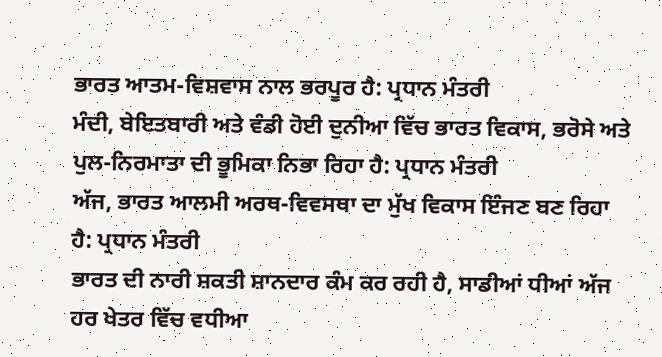ਭਾਰਤ ਆਤਮ-ਵਿਸ਼ਵਾਸ ਨਾਲ ਭਰਪੂਰ ਹੈ: ਪ੍ਰਧਾਨ ਮੰਤਰੀ
ਮੰਦੀ, ਬੇਇਤਬਾਰੀ ਅਤੇ ਵੰਡੀ ਹੋਈ ਦੁਨੀਆ ਵਿੱਚ ਭਾਰਤ ਵਿਕਾਸ, ਭਰੋਸੇ ਅਤੇ ਪੁਲ-ਨਿਰਮਾਤਾ ਦੀ ਭੂਮਿਕਾ ਨਿਭਾ ਰਿਹਾ ਹੈ: ਪ੍ਰਧਾਨ ਮੰਤਰੀ
ਅੱਜ, ਭਾਰਤ ਆਲਮੀ ਅਰਥ-ਵਿਵਸਥਾ ਦਾ ਮੁੱਖ ਵਿਕਾਸ ਇੰਜਣ ਬਣ ਰਿਹਾ ਹੈ: ਪ੍ਰਧਾਨ ਮੰਤਰੀ
ਭਾਰਤ ਦੀ ਨਾਰੀ ਸ਼ਕਤੀ ਸ਼ਾਨਦਾਰ ਕੰਮ ਕਰ ਰਹੀ ਹੈ, ਸਾਡੀਆਂ ਧੀਆਂ ਅੱਜ ਹਰ ਖੇਤਰ ਵਿੱਚ ਵਧੀਆ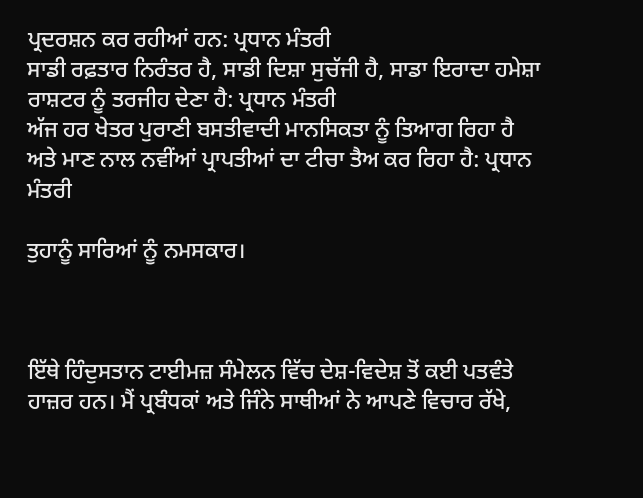ਪ੍ਰਦਰਸ਼ਨ ਕਰ ਰਹੀਆਂ ਹਨ: ਪ੍ਰਧਾਨ ਮੰਤਰੀ
ਸਾਡੀ ਰਫ਼ਤਾਰ ਨਿਰੰਤਰ ਹੈ, ਸਾਡੀ ਦਿਸ਼ਾ ਸੁਚੱਜੀ ਹੈ, ਸਾਡਾ ਇਰਾਦਾ ਹਮੇਸ਼ਾ ਰਾਸ਼ਟਰ ਨੂੰ ਤਰਜੀਹ ਦੇਣਾ ਹੈ: ਪ੍ਰਧਾਨ ਮੰਤਰੀ
ਅੱਜ ਹਰ ਖੇਤਰ ਪੁਰਾਣੀ ਬਸਤੀਵਾਦੀ ਮਾਨਸਿਕਤਾ ਨੂੰ ਤਿਆਗ ਰਿਹਾ ਹੈ ਅਤੇ ਮਾਣ ਨਾਲ ਨਵੀਂਆਂ ਪ੍ਰਾਪਤੀਆਂ ਦਾ ਟੀਚਾ ਤੈਅ ਕਰ ਰਿਹਾ ਹੈ: ਪ੍ਰਧਾਨ ਮੰਤਰੀ

ਤੁਹਾਨੂੰ ਸਾਰਿਆਂ ਨੂੰ ਨਮਸਕਾਰ।



ਇੱਥੇ ਹਿੰਦੁਸਤਾਨ ਟਾਈਮਜ਼ ਸੰਮੇਲਨ ਵਿੱਚ ਦੇਸ਼-ਵਿਦੇਸ਼ ਤੋਂ ਕਈ ਪਤਵੰਤੇ ਹਾਜ਼ਰ ਹਨ। ਮੈਂ ਪ੍ਰਬੰਧਕਾਂ ਅਤੇ ਜਿੰਨੇ ਸਾਥੀਆਂ ਨੇ ਆਪਣੇ ਵਿਚਾਰ ਰੱਖੇ,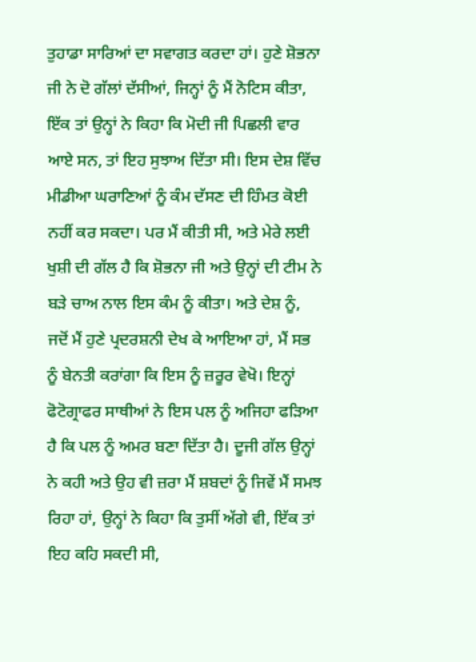ਤੁਹਾਡਾ ਸਾਰਿਆਂ ਦਾ ਸਵਾਗਤ ਕਰਦਾ ਹਾਂ। ਹੁਣੇ ਸ਼ੋਭਨਾ ਜੀ ਨੇ ਦੋ ਗੱਲਾਂ ਦੱਸੀਆਂ, ਜਿਨ੍ਹਾਂ ਨੂੰ ਮੈਂ ਨੋਟਿਸ ਕੀਤਾ, ਇੱਕ ਤਾਂ ਉਨ੍ਹਾਂ ਨੇ ਕਿਹਾ ਕਿ ਮੋਦੀ ਜੀ ਪਿਛਲੀ ਵਾਰ ਆਏ ਸਨ, ਤਾਂ ਇਹ ਸੁਝਾਅ ਦਿੱਤਾ ਸੀ। ਇਸ ਦੇਸ਼ ਵਿੱਚ ਮੀਡੀਆ ਘਰਾਣਿਆਂ ਨੂੰ ਕੰਮ ਦੱਸਣ ਦੀ ਹਿੰਮਤ ਕੋਈ ਨਹੀਂ ਕਰ ਸਕਦਾ। ਪਰ ਮੈਂ ਕੀਤੀ ਸੀ, ਅਤੇ ਮੇਰੇ ਲਈ ਖੁਸ਼ੀ ਦੀ ਗੱਲ ਹੈ ਕਿ ਸ਼ੋਭਨਾ ਜੀ ਅਤੇ ਉਨ੍ਹਾਂ ਦੀ ਟੀਮ ਨੇ ਬੜੇ ਚਾਅ ਨਾਲ ਇਸ ਕੰਮ ਨੂੰ ਕੀਤਾ। ਅਤੇ ਦੇਸ਼ ਨੂੰ, ਜਦੋਂ ਮੈਂ ਹੁਣੇ ਪ੍ਰਦਰਸ਼ਨੀ ਦੇਖ ਕੇ ਆਇਆ ਹਾਂ, ਮੈਂ ਸਭ ਨੂੰ ਬੇਨਤੀ ਕਰਾਂਗਾ ਕਿ ਇਸ ਨੂੰ ਜ਼ਰੂਰ ਵੇਖੋ। ਇਨ੍ਹਾਂ ਫੋਟੋਗ੍ਰਾਫਰ ਸਾਥੀਆਂ ਨੇ ਇਸ ਪਲ ਨੂੰ ਅਜਿਹਾ ਫੜਿਆ ਹੈ ਕਿ ਪਲ ਨੂੰ ਅਮਰ ਬਣਾ ਦਿੱਤਾ ਹੈ। ਦੂਜੀ ਗੱਲ ਉਨ੍ਹਾਂ ਨੇ ਕਹੀ ਅਤੇ ਉਹ ਵੀ ਜ਼ਰਾ ਮੈਂ ਸ਼ਬਦਾਂ ਨੂੰ ਜਿਵੇਂ ਮੈਂ ਸਮਝ ਰਿਹਾ ਹਾਂ, ਉਨ੍ਹਾਂ ਨੇ ਕਿਹਾ ਕਿ ਤੁਸੀਂ ਅੱਗੇ ਵੀ, ਇੱਕ ਤਾਂ ਇਹ ਕਹਿ ਸਕਦੀ ਸੀ,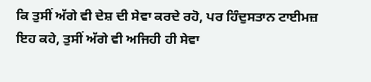ਕਿ ਤੁਸੀਂ ਅੱਗੇ ਵੀ ਦੇਸ਼ ਦੀ ਸੇਵਾ ਕਰਦੇ ਰਹੋ, ਪਰ ਹਿੰਦੁਸਤਾਨ ਟਾਈਮਜ਼ ਇਹ ਕਹੇ, ਤੁਸੀਂ ਅੱਗੇ ਵੀ ਅਜਿਹੀ ਹੀ ਸੇਵਾ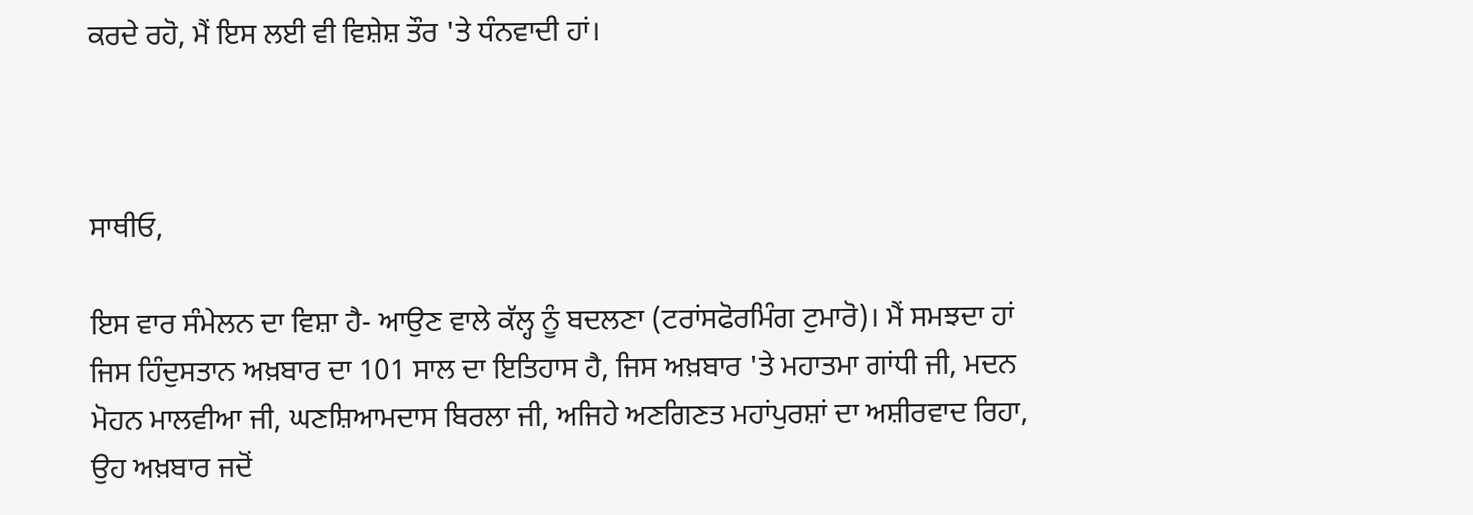ਕਰਦੇ ਰਹੋ, ਮੈਂ ਇਸ ਲਈ ਵੀ ਵਿਸ਼ੇਸ਼ ਤੌਰ 'ਤੇ ਧੰਨਵਾਦੀ ਹਾਂ।



ਸਾਥੀਓ,

ਇਸ ਵਾਰ ਸੰਮੇਲਨ ਦਾ ਵਿਸ਼ਾ ਹੈ- ਆਉਣ ਵਾਲੇ ਕੱਲ੍ਹ ਨੂੰ ਬਦਲਣਾ (ਟਰਾਂਸਫੋਰਮਿੰਗ ਟੁਮਾਰੋ)। ਮੈਂ ਸਮਝਦਾ ਹਾਂ ਜਿਸ ਹਿੰਦੁਸਤਾਨ ਅਖ਼ਬਾਰ ਦਾ 101 ਸਾਲ ਦਾ ਇਤਿਹਾਸ ਹੈ, ਜਿਸ ਅਖ਼ਬਾਰ 'ਤੇ ਮਹਾਤਮਾ ਗਾਂਧੀ ਜੀ, ਮਦਨ ਮੋਹਨ ਮਾਲਵੀਆ ਜੀ, ਘਣਸ਼ਿਆਮਦਾਸ ਬਿਰਲਾ ਜੀ, ਅਜਿਹੇ ਅਣਗਿਣਤ ਮਹਾਂਪੁਰਸ਼ਾਂ ਦਾ ਅਸ਼ੀਰਵਾਦ ਰਿਹਾ, ਉਹ ਅਖ਼ਬਾਰ ਜਦੋਂ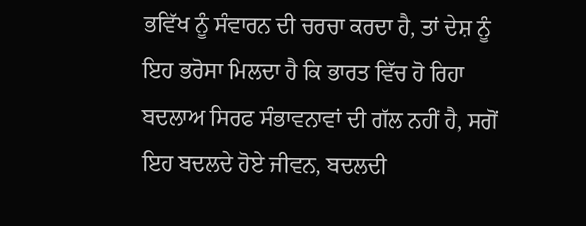ਭਵਿੱਖ ਨੂੰ ਸੰਵਾਰਨ ਦੀ ਚਰਚਾ ਕਰਦਾ ਹੈ, ਤਾਂ ਦੇਸ਼ ਨੂੰ ਇਹ ਭਰੋਸਾ ਮਿਲਦਾ ਹੈ ਕਿ ਭਾਰਤ ਵਿੱਚ ਹੋ ਰਿਹਾ ਬਦਲਾਅ ਸਿਰਫ ਸੰਭਾਵਨਾਵਾਂ ਦੀ ਗੱਲ ਨਹੀਂ ਹੈ, ਸਗੋਂ ਇਹ ਬਦਲਦੇ ਹੋਏ ਜੀਵਨ, ਬਦਲਦੀ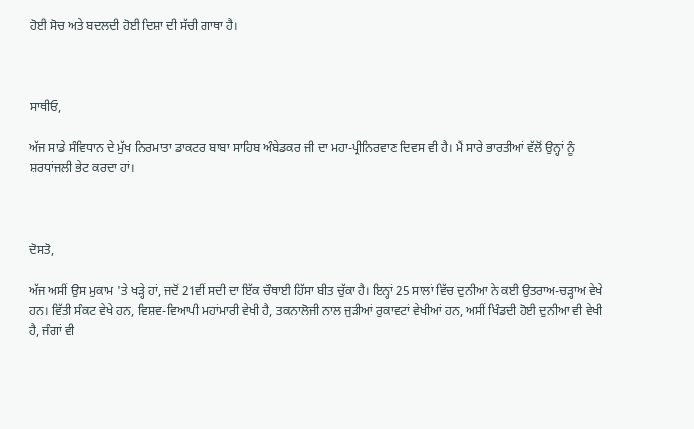ਹੋਈ ਸੋਚ ਅਤੇ ਬਦਲਦੀ ਹੋਈ ਦਿਸ਼ਾ ਦੀ ਸੱਚੀ ਗਾਥਾ ਹੈ।



ਸਾਥੀਓ,

ਅੱਜ ਸਾਡੇ ਸੰਵਿਧਾਨ ਦੇ ਮੁੱਖ ਨਿਰਮਾਤਾ ਡਾਕਟਰ ਬਾਬਾ ਸਾਹਿਬ ਅੰਬੇਡਕਰ ਜੀ ਦਾ ਮਹਾ-ਪ੍ਰੀਨਿਰਵਾਣ ਦਿਵਸ ਵੀ ਹੈ। ਮੈਂ ਸਾਰੇ ਭਾਰਤੀਆਂ ਵੱਲੋਂ ਉਨ੍ਹਾਂ ਨੂੰ ਸ਼ਰਧਾਂਜਲੀ ਭੇਟ ਕਰਦਾ ਹਾਂ।



ਦੋਸਤੋ,

ਅੱਜ ਅਸੀਂ ਉਸ ਮੁਕਾਮ 'ਤੇ ਖੜ੍ਹੇ ਹਾਂ, ਜਦੋਂ 21ਵੀਂ ਸਦੀ ਦਾ ਇੱਕ ਚੌਥਾਈ ਹਿੱਸਾ ਬੀਤ ਚੁੱਕਾ ਹੈ। ਇਨ੍ਹਾਂ 25 ਸਾਲਾਂ ਵਿੱਚ ਦੁਨੀਆ ਨੇ ਕਈ ਉਤਰਾਅ-ਚੜ੍ਹਾਅ ਵੇਖੇ ਹਨ। ਵਿੱਤੀ ਸੰਕਟ ਵੇਖੇ ਹਨ, ਵਿਸ਼ਵ-ਵਿਆਪੀ ਮਹਾਂਮਾਰੀ ਵੇਖੀ ਹੈ, ਤਕਨਾਲੋਜੀ ਨਾਲ ਜੁੜੀਆਂ ਰੁਕਾਵਟਾਂ ਵੇਖੀਆਂ ਹਨ, ਅਸੀਂ ਖਿੰਡਦੀ ਹੋਈ ਦੁਨੀਆ ਵੀ ਵੇਖੀ ਹੈ, ਜੰਗਾਂ ਵੀ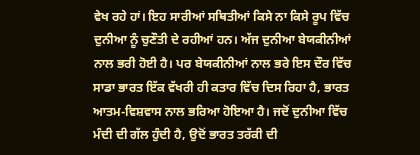ਵੇਖ ਰਹੇ ਹਾਂ। ਇਹ ਸਾਰੀਆਂ ਸਥਿਤੀਆਂ ਕਿਸੇ ਨਾ ਕਿਸੇ ਰੂਪ ਵਿੱਚ ਦੁਨੀਆ ਨੂੰ ਚੁਣੌਤੀ ਦੇ ਰਹੀਆਂ ਹਨ। ਅੱਜ ਦੁਨੀਆ ਬੇਯਕੀਨੀਆਂ ਨਾਲ ਭਰੀ ਹੋਈ ਹੈ। ਪਰ ਬੇਯਕੀਨੀਆਂ ਨਾਲ ਭਰੇ ਇਸ ਦੌਰ ਵਿੱਚ ਸਾਡਾ ਭਾਰਤ ਇੱਕ ਵੱਖਰੀ ਹੀ ਕਤਾਰ ਵਿੱਚ ਦਿਸ ਰਿਹਾ ਹੈ, ਭਾਰਤ ਆਤਮ-ਵਿਸ਼ਵਾਸ ਨਾਲ ਭਰਿਆ ਹੋਇਆ ਹੈ। ਜਦੋਂ ਦੁਨੀਆ ਵਿੱਚ ਮੰਦੀ ਦੀ ਗੱਲ ਹੁੰਦੀ ਹੈ, ਉਦੋਂ ਭਾਰਤ ਤਰੱਕੀ ਦੀ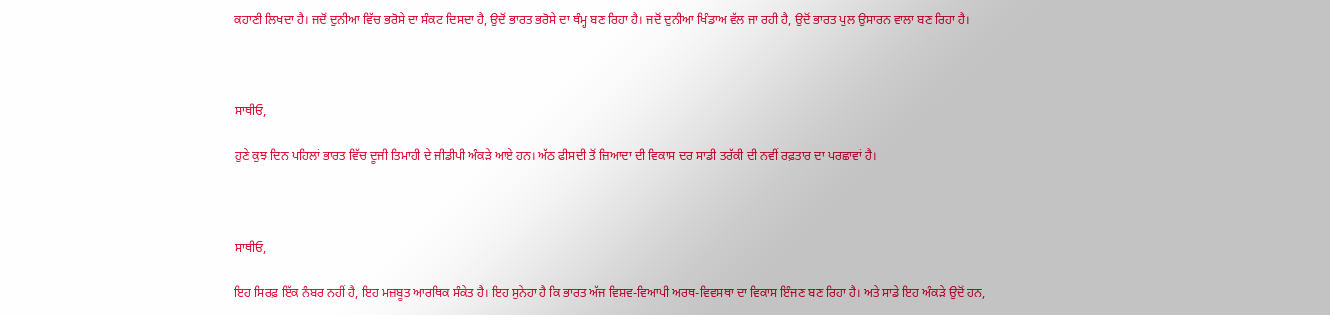ਕਹਾਣੀ ਲਿਖਦਾ ਹੈ। ਜਦੋਂ ਦੁਨੀਆ ਵਿੱਚ ਭਰੋਸੇ ਦਾ ਸੰਕਟ ਦਿਸਦਾ ਹੈ, ਉਦੋਂ ਭਾਰਤ ਭਰੋਸੇ ਦਾ ਥੰਮ੍ਹ ਬਣ ਰਿਹਾ ਹੈ। ਜਦੋਂ ਦੁਨੀਆ ਖਿੰਡਾਅ ਵੱਲ ਜਾ ਰਹੀ ਹੈ, ਉਦੋਂ ਭਾਰਤ ਪੁਲ ਉਸਾਰਨ ਵਾਲਾ ਬਣ ਰਿਹਾ ਹੈ।



ਸਾਥੀਓ,

ਹੁਣੇ ਕੁਝ ਦਿਨ ਪਹਿਲਾਂ ਭਾਰਤ ਵਿੱਚ ਦੂਜੀ ਤਿਮਾਹੀ ਦੇ ਜੀਡੀਪੀ ਅੰਕੜੇ ਆਏ ਹਨ। ਅੱਠ ਫੀਸਦੀ ਤੋਂ ਜ਼ਿਆਦਾ ਦੀ ਵਿਕਾਸ ਦਰ ਸਾਡੀ ਤਰੱਕੀ ਦੀ ਨਵੀਂ ਰਫ਼ਤਾਰ ਦਾ ਪਰਛਾਵਾਂ ਹੈ।



ਸਾਥੀਓ,

ਇਹ ਸਿਰਫ਼ ਇੱਕ ਨੰਬਰ ਨਹੀਂ ਹੈ, ਇਹ ਮਜ਼ਬੂਤ ਆਰਥਿਕ ਸੰਕੇਤ ਹੈ। ਇਹ ਸੁਨੇਹਾ ਹੈ ਕਿ ਭਾਰਤ ਅੱਜ ਵਿਸ਼ਵ-ਵਿਆਪੀ ਅਰਥ-ਵਿਵਸਥਾ ਦਾ ਵਿਕਾਸ ਇੰਜਣ ਬਣ ਰਿਹਾ ਹੈ। ਅਤੇ ਸਾਡੇ ਇਹ ਅੰਕੜੇ ਉਦੋਂ ਹਨ,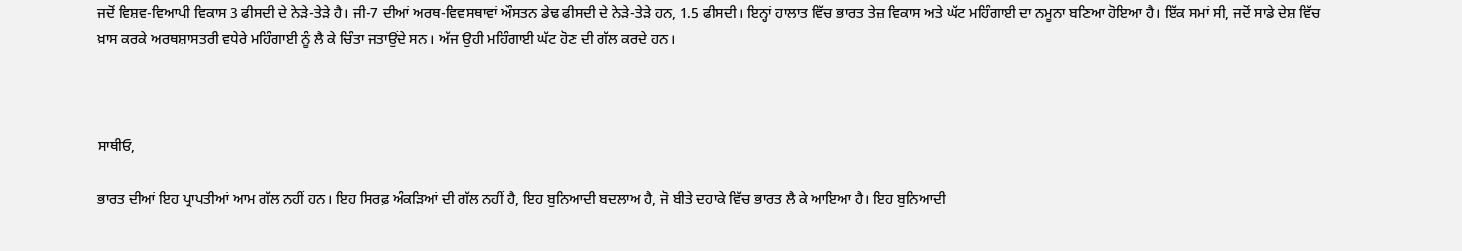ਜਦੋਂ ਵਿਸ਼ਵ-ਵਿਆਪੀ ਵਿਕਾਸ 3 ਫੀਸਦੀ ਦੇ ਨੇੜੇ-ਤੇੜੇ ਹੈ। ਜੀ-7 ਦੀਆਂ ਅਰਥ-ਵਿਵਸਥਾਵਾਂ ਔਸਤਨ ਡੇਢ ਫੀਸਦੀ ਦੇ ਨੇੜੇ-ਤੇੜੇ ਹਨ, 1.5 ਫੀਸਦੀ। ਇਨ੍ਹਾਂ ਹਾਲਾਤ ਵਿੱਚ ਭਾਰਤ ਤੇਜ਼ ਵਿਕਾਸ ਅਤੇ ਘੱਟ ਮਹਿੰਗਾਈ ਦਾ ਨਮੂਨਾ ਬਣਿਆ ਹੋਇਆ ਹੈ। ਇੱਕ ਸਮਾਂ ਸੀ, ਜਦੋਂ ਸਾਡੇ ਦੇਸ਼ ਵਿੱਚ ਖ਼ਾਸ ਕਰਕੇ ਅਰਥਸ਼ਾਸਤਰੀ ਵਧੇਰੇ ਮਹਿੰਗਾਈ ਨੂੰ ਲੈ ਕੇ ਚਿੰਤਾ ਜਤਾਉਂਦੇ ਸਨ। ਅੱਜ ਉਹੀ ਮਹਿੰਗਾਈ ਘੱਟ ਹੋਣ ਦੀ ਗੱਲ ਕਰਦੇ ਹਨ।



ਸਾਥੀਓ,

ਭਾਰਤ ਦੀਆਂ ਇਹ ਪ੍ਰਾਪਤੀਆਂ ਆਮ ਗੱਲ ਨਹੀਂ ਹਨ। ਇਹ ਸਿਰਫ਼ ਅੰਕੜਿਆਂ ਦੀ ਗੱਲ ਨਹੀਂ ਹੈ, ਇਹ ਬੁਨਿਆਦੀ ਬਦਲਾਅ ਹੈ, ਜੋ ਬੀਤੇ ਦਹਾਕੇ ਵਿੱਚ ਭਾਰਤ ਲੈ ਕੇ ਆਇਆ ਹੈ। ਇਹ ਬੁਨਿਆਦੀ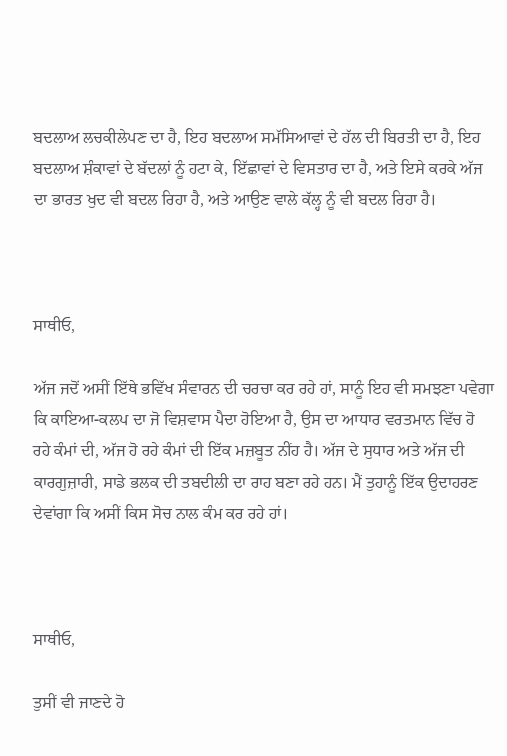ਬਦਲਾਅ ਲਚਕੀਲੇਪਣ ਦਾ ਹੈ, ਇਹ ਬਦਲਾਅ ਸਮੱਸਿਆਵਾਂ ਦੇ ਹੱਲ ਦੀ ਬਿਰਤੀ ਦਾ ਹੈ, ਇਹ ਬਦਲਾਅ ਸ਼ੰਕਾਵਾਂ ਦੇ ਬੱਦਲਾਂ ਨੂੰ ਹਟਾ ਕੇ, ਇੱਛਾਵਾਂ ਦੇ ਵਿਸਤਾਰ ਦਾ ਹੈ, ਅਤੇ ਇਸੇ ਕਰਕੇ ਅੱਜ ਦਾ ਭਾਰਤ ਖੁਦ ਵੀ ਬਦਲ ਰਿਹਾ ਹੈ, ਅਤੇ ਆਉਣ ਵਾਲੇ ਕੱਲ੍ਹ ਨੂੰ ਵੀ ਬਦਲ ਰਿਹਾ ਹੈ।



ਸਾਥੀਓ,

ਅੱਜ ਜਦੋਂ ਅਸੀਂ ਇੱਥੇ ਭਵਿੱਖ ਸੰਵਾਰਨ ਦੀ ਚਰਚਾ ਕਰ ਰਹੇ ਹਾਂ, ਸਾਨੂੰ ਇਹ ਵੀ ਸਮਝਣਾ ਪਵੇਗਾ ਕਿ ਕਾਇਆ-ਕਲਪ ਦਾ ਜੋ ਵਿਸ਼ਵਾਸ ਪੈਦਾ ਹੋਇਆ ਹੈ, ਉਸ ਦਾ ਆਧਾਰ ਵਰਤਮਾਨ ਵਿੱਚ ਹੋ ਰਹੇ ਕੰਮਾਂ ਦੀ, ਅੱਜ ਹੋ ਰਹੇ ਕੰਮਾਂ ਦੀ ਇੱਕ ਮਜ਼ਬੂਤ ਨੀਂਹ ਹੈ। ਅੱਜ ਦੇ ਸੁਧਾਰ ਅਤੇ ਅੱਜ ਦੀ ਕਾਰਗੁਜ਼ਾਰੀ, ਸਾਡੇ ਭਲਕ ਦੀ ਤਬਦੀਲੀ ਦਾ ਰਾਹ ਬਣਾ ਰਹੇ ਹਨ। ਮੈਂ ਤੁਹਾਨੂੰ ਇੱਕ ਉਦਾਹਰਣ ਦੇਵਾਂਗਾ ਕਿ ਅਸੀਂ ਕਿਸ ਸੋਚ ਨਾਲ ਕੰਮ ਕਰ ਰਹੇ ਹਾਂ।



ਸਾਥੀਓ,

ਤੁਸੀਂ ਵੀ ਜਾਣਦੇ ਹੋ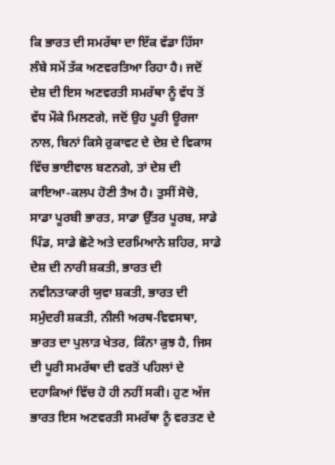ਕਿ ਭਾਰਤ ਦੀ ਸਮਰੱਥਾ ਦਾ ਇੱਕ ਵੱਡਾ ਹਿੱਸਾ ਲੰਬੇ ਸਮੇਂ ਤੱਕ ਅਣਵਰਤਿਆ ਰਿਹਾ ਹੈ। ਜਦੋਂ ਦੇਸ਼ ਦੀ ਇਸ ਅਣਵਰਤੀ ਸਮਰੱਥਾ ਨੂੰ ਵੱਧ ਤੋਂ ਵੱਧ ਮੌਕੇ ਮਿਲਣਗੇ, ਜਦੋਂ ਉਹ ਪੂਰੀ ਊਰਜਾ ਨਾਲ, ਬਿਨਾਂ ਕਿਸੇ ਰੁਕਾਵਟ ਦੇ ਦੇਸ਼ ਦੇ ਵਿਕਾਸ ਵਿੱਚ ਭਾਈਵਾਲ ਬਣਨਗੇ, ਤਾਂ ਦੇਸ਼ ਦੀ ਕਾਇਆ-ਕਲਪ ਹੋਣੀ ਤੈਅ ਹੈ। ਤੁਸੀਂ ਸੋਚੋ, ਸਾਡਾ ਪੂਰਬੀ ਭਾਰਤ, ਸਾਡਾ ਉੱਤਰ ਪੂਰਬ, ਸਾਡੇ ਪਿੰਡ, ਸਾਡੇ ਛੋਟੇ ਅਤੇ ਦਰਮਿਆਨੇ ਸ਼ਹਿਰ, ਸਾਡੇ ਦੇਸ਼ ਦੀ ਨਾਰੀ ਸ਼ਕਤੀ, ਭਾਰਤ ਦੀ ਨਵੀਨਤਾਕਾਰੀ ਯੁਵਾ ਸ਼ਕਤੀ, ਭਾਰਤ ਦੀ ਸਮੁੰਦਰੀ ਸ਼ਕਤੀ, ਨੀਲੀ ਅਰਥ-ਵਿਵਸਥਾ, ਭਾਰਤ ਦਾ ਪੁਲਾੜ ਖੇਤਰ, ਕਿੰਨਾ ਕੁਝ ਹੈ, ਜਿਸ ਦੀ ਪੂਰੀ ਸਮਰੱਥਾ ਦੀ ਵਰਤੋਂ ਪਹਿਲਾਂ ਦੇ ਦਹਾਕਿਆਂ ਵਿੱਚ ਹੋ ਹੀ ਨਹੀਂ ਸਕੀ। ਹੁਣ ਅੱਜ ਭਾਰਤ ਇਸ ਅਣਵਰਤੀ ਸਮਰੱਥਾ ਨੂੰ ਵਰਤਣ ਦੇ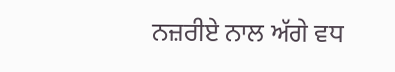ਨਜ਼ਰੀਏ ਨਾਲ ਅੱਗੇ ਵਧ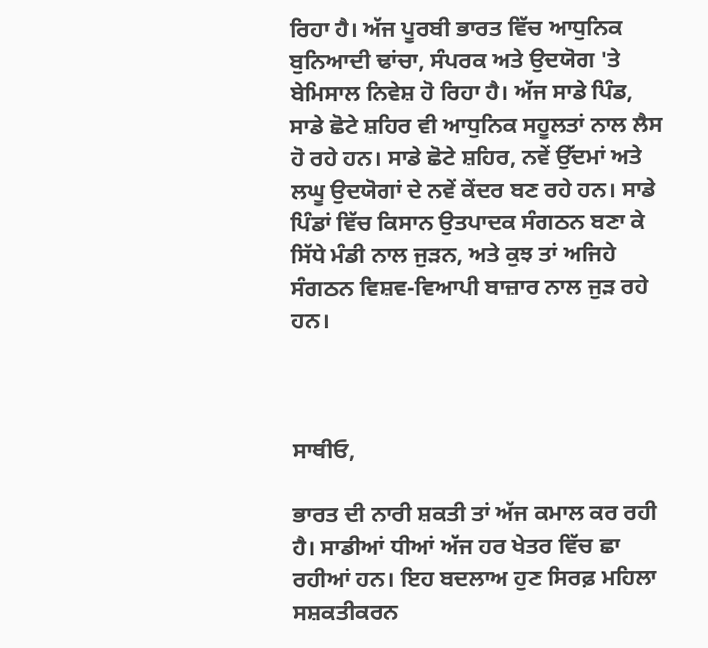ਰਿਹਾ ਹੈ। ਅੱਜ ਪੂਰਬੀ ਭਾਰਤ ਵਿੱਚ ਆਧੁਨਿਕ ਬੁਨਿਆਦੀ ਢਾਂਚਾ, ਸੰਪਰਕ ਅਤੇ ਉਦਯੋਗ 'ਤੇ ਬੇਮਿਸਾਲ ਨਿਵੇਸ਼ ਹੋ ਰਿਹਾ ਹੈ। ਅੱਜ ਸਾਡੇ ਪਿੰਡ, ਸਾਡੇ ਛੋਟੇ ਸ਼ਹਿਰ ਵੀ ਆਧੁਨਿਕ ਸਹੂਲਤਾਂ ਨਾਲ ਲੈਸ ਹੋ ਰਹੇ ਹਨ। ਸਾਡੇ ਛੋਟੇ ਸ਼ਹਿਰ, ਨਵੇਂ ਉੱਦਮਾਂ ਅਤੇ ਲਘੂ ਉਦਯੋਗਾਂ ਦੇ ਨਵੇਂ ਕੇਂਦਰ ਬਣ ਰਹੇ ਹਨ। ਸਾਡੇ ਪਿੰਡਾਂ ਵਿੱਚ ਕਿਸਾਨ ਉਤਪਾਦਕ ਸੰਗਠਨ ਬਣਾ ਕੇ ਸਿੱਧੇ ਮੰਡੀ ਨਾਲ ਜੁੜਨ, ਅਤੇ ਕੁਝ ਤਾਂ ਅਜਿਹੇ ਸੰਗਠਨ ਵਿਸ਼ਵ-ਵਿਆਪੀ ਬਾਜ਼ਾਰ ਨਾਲ ਜੁੜ ਰਹੇ ਹਨ।



ਸਾਥੀਓ,

ਭਾਰਤ ਦੀ ਨਾਰੀ ਸ਼ਕਤੀ ਤਾਂ ਅੱਜ ਕਮਾਲ ਕਰ ਰਹੀ ਹੈ। ਸਾਡੀਆਂ ਧੀਆਂ ਅੱਜ ਹਰ ਖੇਤਰ ਵਿੱਚ ਛਾ ਰਹੀਆਂ ਹਨ। ਇਹ ਬਦਲਾਅ ਹੁਣ ਸਿਰਫ਼ ਮਹਿਲਾ ਸਸ਼ਕਤੀਕਰਨ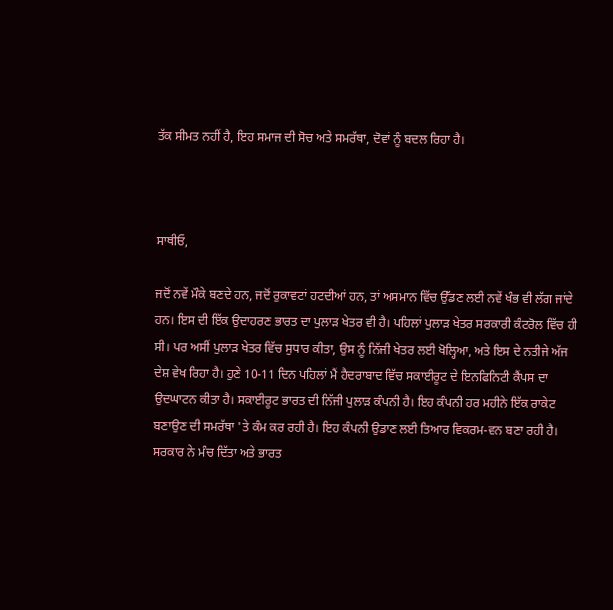ਤੱਕ ਸੀਮਤ ਨਹੀਂ ਹੈ, ਇਹ ਸਮਾਜ ਦੀ ਸੋਚ ਅਤੇ ਸਮਰੱਥਾ, ਦੋਵਾਂ ਨੂੰ ਬਦਲ ਰਿਹਾ ਹੈ।



ਸਾਥੀਓ,

ਜਦੋਂ ਨਵੇਂ ਮੌਕੇ ਬਣਦੇ ਹਨ, ਜਦੋਂ ਰੁਕਾਵਟਾਂ ਹਟਦੀਆਂ ਹਨ, ਤਾਂ ਅਸਮਾਨ ਵਿੱਚ ਉੱਡਣ ਲਈ ਨਵੇਂ ਖੰਭ ਵੀ ਲੱਗ ਜਾਂਦੇ ਹਨ। ਇਸ ਦੀ ਇੱਕ ਉਦਾਹਰਣ ਭਾਰਤ ਦਾ ਪੁਲਾੜ ਖੇਤਰ ਵੀ ਹੈ। ਪਹਿਲਾਂ ਪੁਲਾੜ ਖੇਤਰ ਸਰਕਾਰੀ ਕੰਟਰੋਲ ਵਿੱਚ ਹੀ ਸੀ। ਪਰ ਅਸੀਂ ਪੁਲਾੜ ਖੇਤਰ ਵਿੱਚ ਸੁਧਾਰ ਕੀਤਾ, ਉਸ ਨੂੰ ਨਿੱਜੀ ਖੇਤਰ ਲਈ ਖੋਲ੍ਹਿਆ, ਅਤੇ ਇਸ ਦੇ ਨਤੀਜੇ ਅੱਜ ਦੇਸ਼ ਵੇਖ ਰਿਹਾ ਹੈ। ਹੁਣੇ 10-11 ਦਿਨ ਪਹਿਲਾਂ ਮੈਂ ਹੈਦਰਾਬਾਦ ਵਿੱਚ ਸਕਾਈਰੂਟ ਦੇ ਇਨਫਿਨਿਟੀ ਕੈਂਪਸ ਦਾ ਉਦਘਾਟਨ ਕੀਤਾ ਹੈ। ਸਕਾਈਰੂਟ ਭਾਰਤ ਦੀ ਨਿੱਜੀ ਪੁਲਾੜ ਕੰਪਨੀ ਹੈ। ਇਹ ਕੰਪਨੀ ਹਰ ਮਹੀਨੇ ਇੱਕ ਰਾਕੇਟ ਬਣਾਉਣ ਦੀ ਸਮਰੱਥਾ 'ਤੇ ਕੰਮ ਕਰ ਰਹੀ ਹੈ। ਇਹ ਕੰਪਨੀ ਉਡਾਣ ਲਈ ਤਿਆਰ ਵਿਕਰਮ-ਵਨ ਬਣਾ ਰਹੀ ਹੈ। ਸਰਕਾਰ ਨੇ ਮੰਚ ਦਿੱਤਾ ਅਤੇ ਭਾਰਤ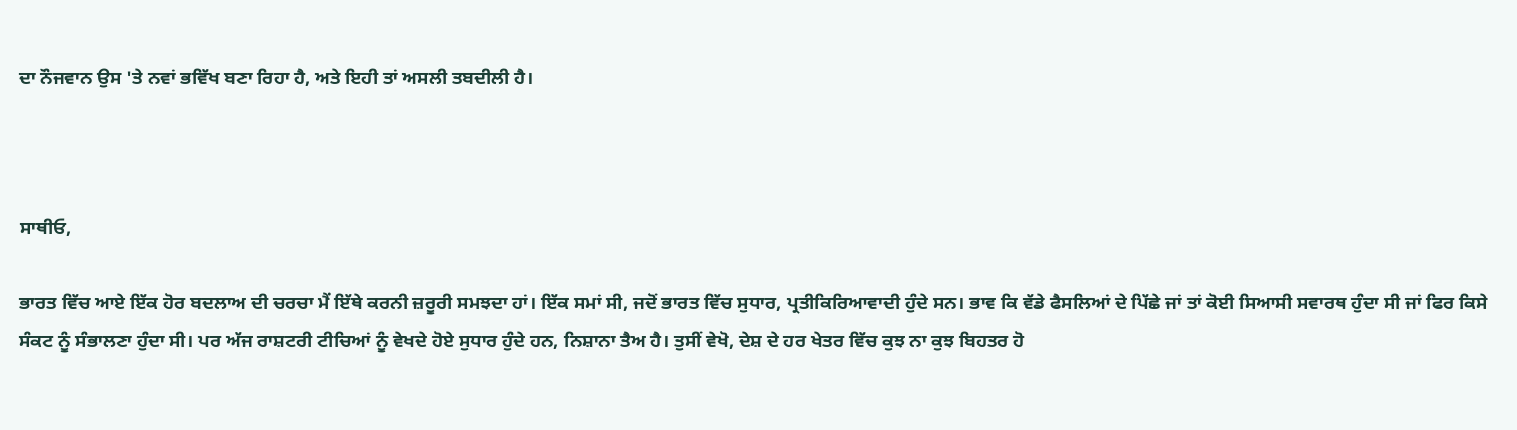ਦਾ ਨੌਜਵਾਨ ਉਸ 'ਤੇ ਨਵਾਂ ਭਵਿੱਖ ਬਣਾ ਰਿਹਾ ਹੈ, ਅਤੇ ਇਹੀ ਤਾਂ ਅਸਲੀ ਤਬਦੀਲੀ ਹੈ।



ਸਾਥੀਓ,

ਭਾਰਤ ਵਿੱਚ ਆਏ ਇੱਕ ਹੋਰ ਬਦਲਾਅ ਦੀ ਚਰਚਾ ਮੈਂ ਇੱਥੇ ਕਰਨੀ ਜ਼ਰੂਰੀ ਸਮਝਦਾ ਹਾਂ। ਇੱਕ ਸਮਾਂ ਸੀ, ਜਦੋਂ ਭਾਰਤ ਵਿੱਚ ਸੁਧਾਰ, ਪ੍ਰਤੀਕਿਰਿਆਵਾਦੀ ਹੁੰਦੇ ਸਨ। ਭਾਵ ਕਿ ਵੱਡੇ ਫੈਸਲਿਆਂ ਦੇ ਪਿੱਛੇ ਜਾਂ ਤਾਂ ਕੋਈ ਸਿਆਸੀ ਸਵਾਰਥ ਹੁੰਦਾ ਸੀ ਜਾਂ ਫਿਰ ਕਿਸੇ ਸੰਕਟ ਨੂੰ ਸੰਭਾਲਣਾ ਹੁੰਦਾ ਸੀ। ਪਰ ਅੱਜ ਰਾਸ਼ਟਰੀ ਟੀਚਿਆਂ ਨੂੰ ਵੇਖਦੇ ਹੋਏ ਸੁਧਾਰ ਹੁੰਦੇ ਹਨ, ਨਿਸ਼ਾਨਾ ਤੈਅ ਹੈ। ਤੁਸੀਂ ਵੇਖੋ, ਦੇਸ਼ ਦੇ ਹਰ ਖੇਤਰ ਵਿੱਚ ਕੁਝ ਨਾ ਕੁਝ ਬਿਹਤਰ ਹੋ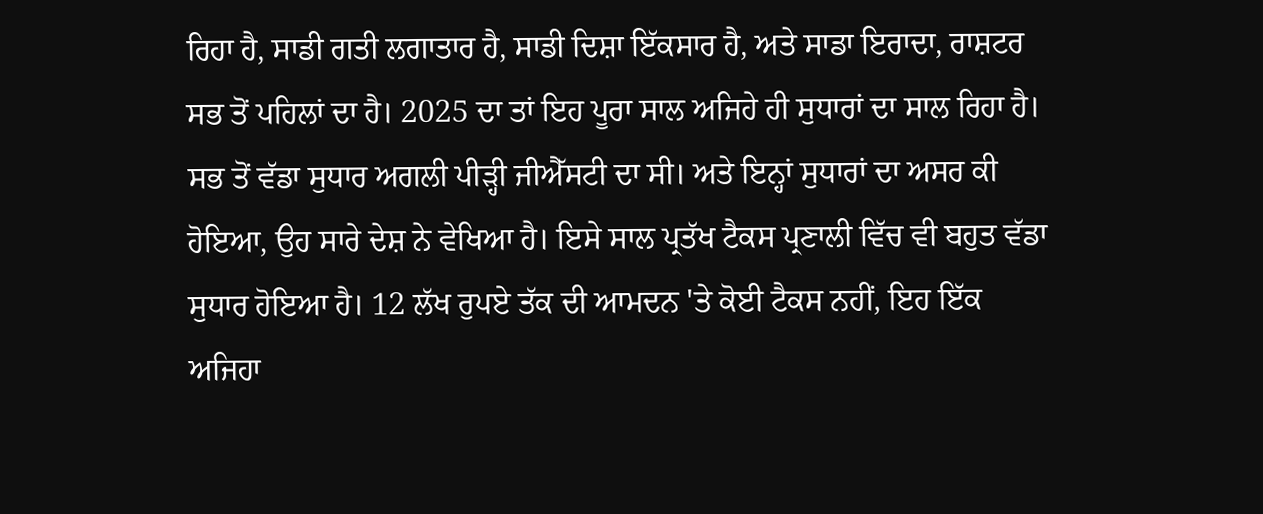ਰਿਹਾ ਹੈ, ਸਾਡੀ ਗਤੀ ਲਗਾਤਾਰ ਹੈ, ਸਾਡੀ ਦਿਸ਼ਾ ਇੱਕਸਾਰ ਹੈ, ਅਤੇ ਸਾਡਾ ਇਰਾਦਾ, ਰਾਸ਼ਟਰ ਸਭ ਤੋਂ ਪਹਿਲਾਂ ਦਾ ਹੈ। 2025 ਦਾ ਤਾਂ ਇਹ ਪੂਰਾ ਸਾਲ ਅਜਿਹੇ ਹੀ ਸੁਧਾਰਾਂ ਦਾ ਸਾਲ ਰਿਹਾ ਹੈ। ਸਭ ਤੋਂ ਵੱਡਾ ਸੁਧਾਰ ਅਗਲੀ ਪੀੜ੍ਹੀ ਜੀਐੱਸਟੀ ਦਾ ਸੀ। ਅਤੇ ਇਨ੍ਹਾਂ ਸੁਧਾਰਾਂ ਦਾ ਅਸਰ ਕੀ ਹੋਇਆ, ਉਹ ਸਾਰੇ ਦੇਸ਼ ਨੇ ਵੇਖਿਆ ਹੈ। ਇਸੇ ਸਾਲ ਪ੍ਰਤੱਖ ਟੈਕਸ ਪ੍ਰਣਾਲੀ ਵਿੱਚ ਵੀ ਬਹੁਤ ਵੱਡਾ ਸੁਧਾਰ ਹੋਇਆ ਹੈ। 12 ਲੱਖ ਰੁਪਏ ਤੱਕ ਦੀ ਆਮਦਨ 'ਤੇ ਕੋਈ ਟੈਕਸ ਨਹੀਂ, ਇਹ ਇੱਕ ਅਜਿਹਾ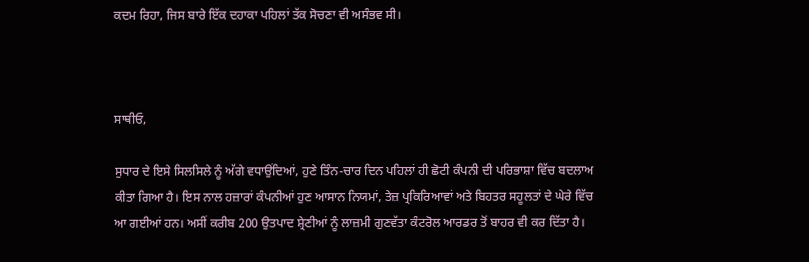ਕਦਮ ਰਿਹਾ, ਜਿਸ ਬਾਰੇ ਇੱਕ ਦਹਾਕਾ ਪਹਿਲਾਂ ਤੱਕ ਸੋਚਣਾ ਵੀ ਅਸੰਭਵ ਸੀ।



ਸਾਥੀਓ,

ਸੁਧਾਰ ਦੇ ਇਸੇ ਸਿਲਸਿਲੇ ਨੂੰ ਅੱਗੇ ਵਧਾਉਂਦਿਆਂ, ਹੁਣੇ ਤਿੰਨ-ਚਾਰ ਦਿਨ ਪਹਿਲਾਂ ਹੀ ਛੋਟੀ ਕੰਪਨੀ ਦੀ ਪਰਿਭਾਸ਼ਾ ਵਿੱਚ ਬਦਲਾਅ ਕੀਤਾ ਗਿਆ ਹੈ। ਇਸ ਨਾਲ ਹਜ਼ਾਰਾਂ ਕੰਪਨੀਆਂ ਹੁਣ ਆਸਾਨ ਨਿਯਮਾਂ, ਤੇਜ਼ ਪ੍ਰਕਿਰਿਆਵਾਂ ਅਤੇ ਬਿਹਤਰ ਸਹੂਲਤਾਂ ਦੇ ਘੇਰੇ ਵਿੱਚ ਆ ਗਈਆਂ ਹਨ। ਅਸੀਂ ਕਰੀਬ 200 ਉਤਪਾਦ ਸ਼੍ਰੇਣੀਆਂ ਨੂੰ ਲਾਜ਼ਮੀ ਗੁਣਵੱਤਾ ਕੰਟਰੋਲ ਆਰਡਰ ਤੋਂ ਬਾਹਰ ਵੀ ਕਰ ਦਿੱਤਾ ਹੈ।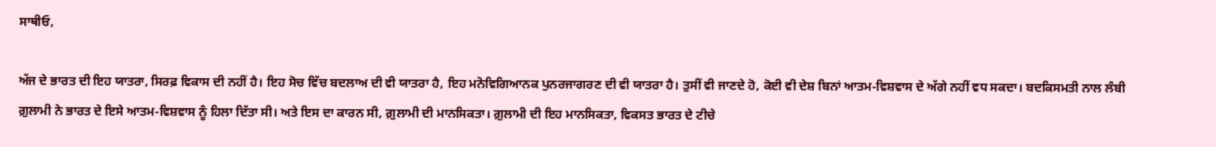ਸਾਥੀਓ,

ਅੱਜ ਦੇ ਭਾਰਤ ਦੀ ਇਹ ਯਾਤਰਾ, ਸਿਰਫ਼ ਵਿਕਾਸ ਦੀ ਨਹੀਂ ਹੈ। ਇਹ ਸੋਚ ਵਿੱਚ ਬਦਲਾਅ ਦੀ ਵੀ ਯਾਤਰਾ ਹੈ, ਇਹ ਮਨੋਵਿਗਿਆਨਕ ਪੁਨਰਜਾਗਰਣ ਦੀ ਵੀ ਯਾਤਰਾ ਹੈ। ਤੁਸੀਂ ਵੀ ਜਾਣਦੇ ਹੋ, ਕੋਈ ਵੀ ਦੇਸ਼ ਬਿਨਾਂ ਆਤਮ-ਵਿਸ਼ਵਾਸ ਦੇ ਅੱਗੇ ਨਹੀਂ ਵਧ ਸਕਦਾ। ਬਦਕਿਸਮਤੀ ਨਾਲ ਲੰਬੀ ਗ਼ੁਲਾਮੀ ਨੇ ਭਾਰਤ ਦੇ ਇਸੇ ਆਤਮ-ਵਿਸ਼ਵਾਸ ਨੂੰ ਹਿਲਾ ਦਿੱਤਾ ਸੀ। ਅਤੇ ਇਸ ਦਾ ਕਾਰਨ ਸੀ, ਗ਼ੁਲਾਮੀ ਦੀ ਮਾਨਸਿਕਤਾ। ਗ਼ੁਲਾਮੀ ਦੀ ਇਹ ਮਾਨਸਿਕਤਾ, ਵਿਕਸਤ ਭਾਰਤ ਦੇ ਟੀਚੇ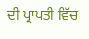ਦੀ ਪ੍ਰਾਪਤੀ ਵਿੱਚ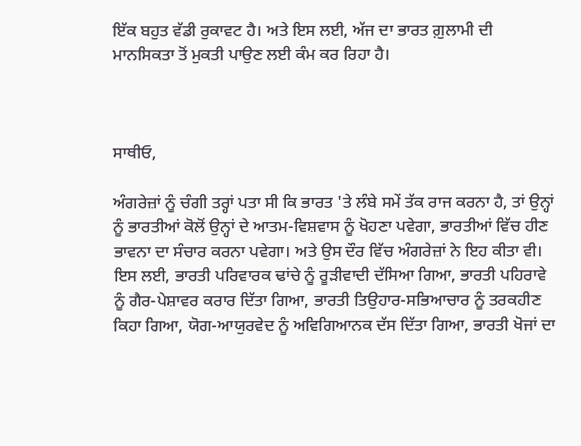ਇੱਕ ਬਹੁਤ ਵੱਡੀ ਰੁਕਾਵਟ ਹੈ। ਅਤੇ ਇਸ ਲਈ, ਅੱਜ ਦਾ ਭਾਰਤ ਗ਼ੁਲਾਮੀ ਦੀ ਮਾਨਸਿਕਤਾ ਤੋਂ ਮੁਕਤੀ ਪਾਉਣ ਲਈ ਕੰਮ ਕਰ ਰਿਹਾ ਹੈ।



ਸਾਥੀਓ,

ਅੰਗਰੇਜ਼ਾਂ ਨੂੰ ਚੰਗੀ ਤਰ੍ਹਾਂ ਪਤਾ ਸੀ ਕਿ ਭਾਰਤ 'ਤੇ ਲੰਬੇ ਸਮੇਂ ਤੱਕ ਰਾਜ ਕਰਨਾ ਹੈ, ਤਾਂ ਉਨ੍ਹਾਂ ਨੂੰ ਭਾਰਤੀਆਂ ਕੋਲੋਂ ਉਨ੍ਹਾਂ ਦੇ ਆਤਮ-ਵਿਸ਼ਵਾਸ ਨੂੰ ਖੋਹਣਾ ਪਵੇਗਾ, ਭਾਰਤੀਆਂ ਵਿੱਚ ਹੀਣ ਭਾਵਨਾ ਦਾ ਸੰਚਾਰ ਕਰਨਾ ਪਵੇਗਾ। ਅਤੇ ਉਸ ਦੌਰ ਵਿੱਚ ਅੰਗਰੇਜ਼ਾਂ ਨੇ ਇਹ ਕੀਤਾ ਵੀ। ਇਸ ਲਈ, ਭਾਰਤੀ ਪਰਿਵਾਰਕ ਢਾਂਚੇ ਨੂੰ ਰੂੜੀਵਾਦੀ ਦੱਸਿਆ ਗਿਆ, ਭਾਰਤੀ ਪਹਿਰਾਵੇ ਨੂੰ ਗੈਰ-ਪੇਸ਼ਾਵਰ ਕਰਾਰ ਦਿੱਤਾ ਗਿਆ, ਭਾਰਤੀ ਤਿਉਹਾਰ-ਸਭਿਆਚਾਰ ਨੂੰ ਤਰਕਹੀਣ ਕਿਹਾ ਗਿਆ, ਯੋਗ-ਆਯੁਰਵੇਦ ਨੂੰ ਅਵਿਗਿਆਨਕ ਦੱਸ ਦਿੱਤਾ ਗਿਆ, ਭਾਰਤੀ ਖੋਜਾਂ ਦਾ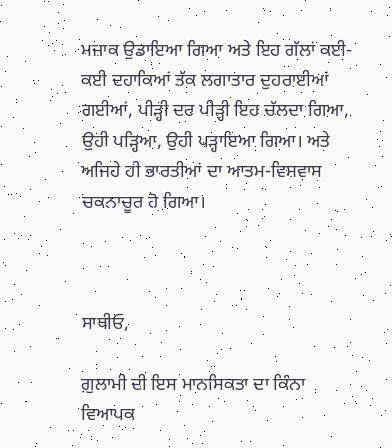ਮਜ਼ਾਕ ਉਡਾਇਆ ਗਿਆ ਅਤੇ ਇਹ ਗੱਲਾਂ ਕਈ-ਕਈ ਦਹਾਕਿਆਂ ਤੱਕ ਲਗਾਤਾਰ ਦੁਹਰਾਈਆਂ ਗਈਆਂ, ਪੀੜ੍ਹੀ ਦਰ ਪੀੜ੍ਹੀ ਇਹ ਚੱਲਦਾ ਗਿਆ, ਉਹੀ ਪੜ੍ਹਿਆ, ਉਹੀ ਪੜ੍ਹਾਇਆ ਗਿਆ। ਅਤੇ ਅਜਿਹੇ ਹੀ ਭਾਰਤੀਆਂ ਦਾ ਆਤਮ-ਵਿਸ਼ਵਾਸ ਚਕਨਾਚੂਰ ਹੋ ਗਿਆ।



ਸਾਥੀਓ,

ਗ਼ੁਲਾਮੀ ਦੀ ਇਸ ਮਾਨਸਿਕਤਾ ਦਾ ਕਿੰਨਾ ਵਿਆਪਕ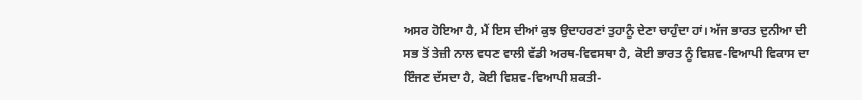ਅਸਰ ਹੋਇਆ ਹੈ, ਮੈਂ ਇਸ ਦੀਆਂ ਕੁਝ ਉਦਾਹਰਣਾਂ ਤੁਹਾਨੂੰ ਦੇਣਾ ਚਾਹੁੰਦਾ ਹਾਂ। ਅੱਜ ਭਾਰਤ ਦੁਨੀਆ ਦੀ ਸਭ ਤੋਂ ਤੇਜ਼ੀ ਨਾਲ ਵਧਣ ਵਾਲੀ ਵੱਡੀ ਅਰਥ-ਵਿਵਸਥਾ ਹੈ, ਕੋਈ ਭਾਰਤ ਨੂੰ ਵਿਸ਼ਵ-ਵਿਆਪੀ ਵਿਕਾਸ ਦਾ ਇੰਜਣ ਦੱਸਦਾ ਹੈ, ਕੋਈ ਵਿਸ਼ਵ-ਵਿਆਪੀ ਸ਼ਕਤੀ-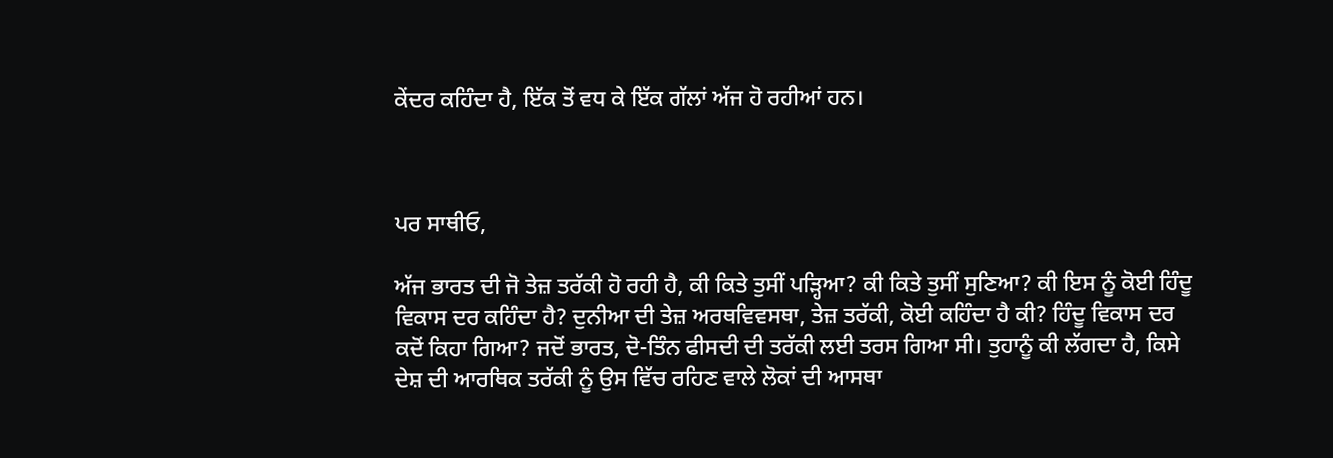ਕੇਂਦਰ ਕਹਿੰਦਾ ਹੈ, ਇੱਕ ਤੋਂ ਵਧ ਕੇ ਇੱਕ ਗੱਲਾਂ ਅੱਜ ਹੋ ਰਹੀਆਂ ਹਨ।



ਪਰ ਸਾਥੀਓ,

ਅੱਜ ਭਾਰਤ ਦੀ ਜੋ ਤੇਜ਼ ਤਰੱਕੀ ਹੋ ਰਹੀ ਹੈ, ਕੀ ਕਿਤੇ ਤੁਸੀਂ ਪੜ੍ਹਿਆ? ਕੀ ਕਿਤੇ ਤੁਸੀਂ ਸੁਣਿਆ? ਕੀ ਇਸ ਨੂੰ ਕੋਈ ਹਿੰਦੂ ਵਿਕਾਸ ਦਰ ਕਹਿੰਦਾ ਹੈ? ਦੁਨੀਆ ਦੀ ਤੇਜ਼ ਅਰਥਵਿਵਸਥਾ, ਤੇਜ਼ ਤਰੱਕੀ, ਕੋਈ ਕਹਿੰਦਾ ਹੈ ਕੀ? ਹਿੰਦੂ ਵਿਕਾਸ ਦਰ ਕਦੋਂ ਕਿਹਾ ਗਿਆ? ਜਦੋਂ ਭਾਰਤ, ਦੋ-ਤਿੰਨ ਫੀਸਦੀ ਦੀ ਤਰੱਕੀ ਲਈ ਤਰਸ ਗਿਆ ਸੀ। ਤੁਹਾਨੂੰ ਕੀ ਲੱਗਦਾ ਹੈ, ਕਿਸੇ ਦੇਸ਼ ਦੀ ਆਰਥਿਕ ਤਰੱਕੀ ਨੂੰ ਉਸ ਵਿੱਚ ਰਹਿਣ ਵਾਲੇ ਲੋਕਾਂ ਦੀ ਆਸਥਾ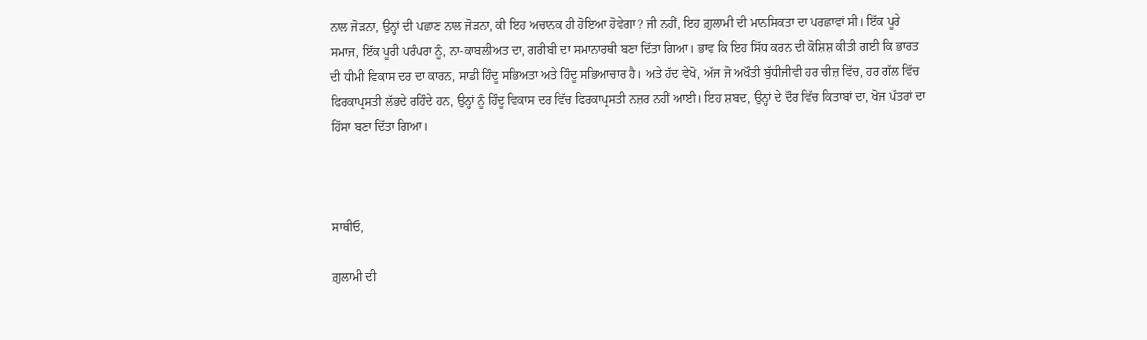ਨਾਲ ਜੋੜਨਾ, ਉਨ੍ਹਾਂ ਦੀ ਪਛਾਣ ਨਾਲ ਜੋੜਨਾ, ਕੀ ਇਹ ਅਚਾਨਕ ਹੀ ਹੋਇਆ ਹੋਵੇਗਾ? ਜੀ ਨਹੀਂ, ਇਹ ਗ਼ੁਲਾਮੀ ਦੀ ਮਾਨਸਿਕਤਾ ਦਾ ਪਰਛਾਵਾਂ ਸੀ। ਇੱਕ ਪੂਰੇ ਸਮਾਜ, ਇੱਕ ਪੂਰੀ ਪਰੰਪਰਾ ਨੂੰ, ਨਾ-ਕਾਬਲੀਅਤ ਦਾ, ਗਰੀਬੀ ਦਾ ਸਮਾਨਾਰਥੀ ਬਣਾ ਦਿੱਤਾ ਗਿਆ। ਭਾਵ ਕਿ ਇਹ ਸਿੱਧ ਕਰਨ ਦੀ ਕੋਸ਼ਿਸ਼ ਕੀਤੀ ਗਈ ਕਿ ਭਾਰਤ ਦੀ ਧੀਮੀ ਵਿਕਾਸ ਦਰ ਦਾ ਕਾਰਨ, ਸਾਡੀ ਹਿੰਦੂ ਸਭਿਅਤਾ ਅਤੇ ਹਿੰਦੂ ਸਭਿਆਚਾਰ ਹੈ। ਅਤੇ ਹੱਦ ਵੇਖੋ, ਅੱਜ ਜੋ ਅਖੌਤੀ ਬੁੱਧੀਜੀਵੀ ਹਰ ਚੀਜ਼ ਵਿੱਚ, ਹਰ ਗੱਲ ਵਿੱਚ ਫਿਰਕਾਪ੍ਰਸਤੀ ਲੱਭਦੇ ਰਹਿੰਦੇ ਹਨ, ਉਨ੍ਹਾਂ ਨੂੰ ਹਿੰਦੂ ਵਿਕਾਸ ਦਰ ਵਿੱਚ ਫਿਰਕਾਪ੍ਰਸਤੀ ਨਜ਼ਰ ਨਹੀਂ ਆਈ। ਇਹ ਸ਼ਬਦ, ਉਨ੍ਹਾਂ ਦੇ ਦੌਰ ਵਿੱਚ ਕਿਤਾਬਾਂ ਦਾ, ਖੋਜ ਪੱਤਰਾਂ ਦਾ ਹਿੱਸਾ ਬਣਾ ਦਿੱਤਾ ਗਿਆ।



ਸਾਥੀਓ,

ਗ਼ੁਲਾਮੀ ਦੀ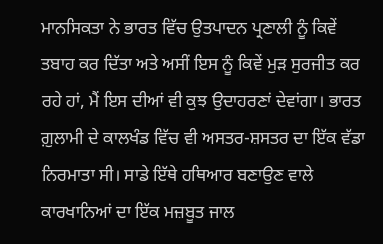ਮਾਨਸਿਕਤਾ ਨੇ ਭਾਰਤ ਵਿੱਚ ਉਤਪਾਦਨ ਪ੍ਰਣਾਲੀ ਨੂੰ ਕਿਵੇਂ ਤਬਾਹ ਕਰ ਦਿੱਤਾ ਅਤੇ ਅਸੀਂ ਇਸ ਨੂੰ ਕਿਵੇਂ ਮੁੜ ਸੁਰਜੀਤ ਕਰ ਰਹੇ ਹਾਂ, ਮੈਂ ਇਸ ਦੀਆਂ ਵੀ ਕੁਝ ਉਦਾਹਰਣਾਂ ਦੇਵਾਂਗਾ। ਭਾਰਤ ਗ਼ੁਲਾਮੀ ਦੇ ਕਾਲਖੰਡ ਵਿੱਚ ਵੀ ਅਸਤਰ-ਸ਼ਸਤਰ ਦਾ ਇੱਕ ਵੱਡਾ ਨਿਰਮਾਤਾ ਸੀ। ਸਾਡੇ ਇੱਥੇ ਹਥਿਆਰ ਬਣਾਉਣ ਵਾਲੇ ਕਾਰਖਾਨਿਆਂ ਦਾ ਇੱਕ ਮਜ਼ਬੂਤ ਜਾਲ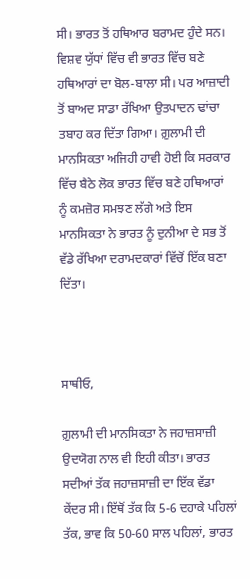ਸੀ। ਭਾਰਤ ਤੋਂ ਹਥਿਆਰ ਬਰਾਮਦ ਹੁੰਦੇ ਸਨ। ਵਿਸ਼ਵ ਯੁੱਧਾਂ ਵਿੱਚ ਵੀ ਭਾਰਤ ਵਿੱਚ ਬਣੇ ਹਥਿਆਰਾਂ ਦਾ ਬੋਲ-ਬਾਲਾ ਸੀ। ਪਰ ਆਜ਼ਾਦੀ ਤੋਂ ਬਾਅਦ ਸਾਡਾ ਰੱਖਿਆ ਉਤਪਾਦਨ ਢਾਂਚਾ ਤਬਾਹ ਕਰ ਦਿੱਤਾ ਗਿਆ। ਗ਼ੁਲਾਮੀ ਦੀ ਮਾਨਸਿਕਤਾ ਅਜਿਹੀ ਹਾਵੀ ਹੋਈ ਕਿ ਸਰਕਾਰ ਵਿੱਚ ਬੈਠੇ ਲੋਕ ਭਾਰਤ ਵਿੱਚ ਬਣੇ ਹਥਿਆਰਾਂ ਨੂੰ ਕਮਜ਼ੋਰ ਸਮਝਣ ਲੱਗੇ ਅਤੇ ਇਸ ਮਾਨਸਿਕਤਾ ਨੇ ਭਾਰਤ ਨੂੰ ਦੁਨੀਆ ਦੇ ਸਭ ਤੋਂ ਵੱਡੇ ਰੱਖਿਆ ਦਰਾਮਦਕਾਰਾਂ ਵਿੱਚੋਂ ਇੱਕ ਬਣਾ ਦਿੱਤਾ।



ਸਾਥੀਓ,

ਗ਼ੁਲਾਮੀ ਦੀ ਮਾਨਸਿਕਤਾ ਨੇ ਜਹਾਜ਼ਸਾਜ਼ੀ ਉਦਯੋਗ ਨਾਲ ਵੀ ਇਹੀ ਕੀਤਾ। ਭਾਰਤ ਸਦੀਆਂ ਤੱਕ ਜਹਾਜ਼ਸਾਜ਼ੀ ਦਾ ਇੱਕ ਵੱਡਾ ਕੇਂਦਰ ਸੀ। ਇੱਥੋਂ ਤੱਕ ਕਿ 5-6 ਦਹਾਕੇ ਪਹਿਲਾਂ ਤੱਕ, ਭਾਵ ਕਿ 50-60 ਸਾਲ ਪਹਿਲਾਂ, ਭਾਰਤ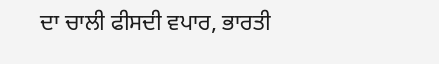ਦਾ ਚਾਲੀ ਫੀਸਦੀ ਵਪਾਰ, ਭਾਰਤੀ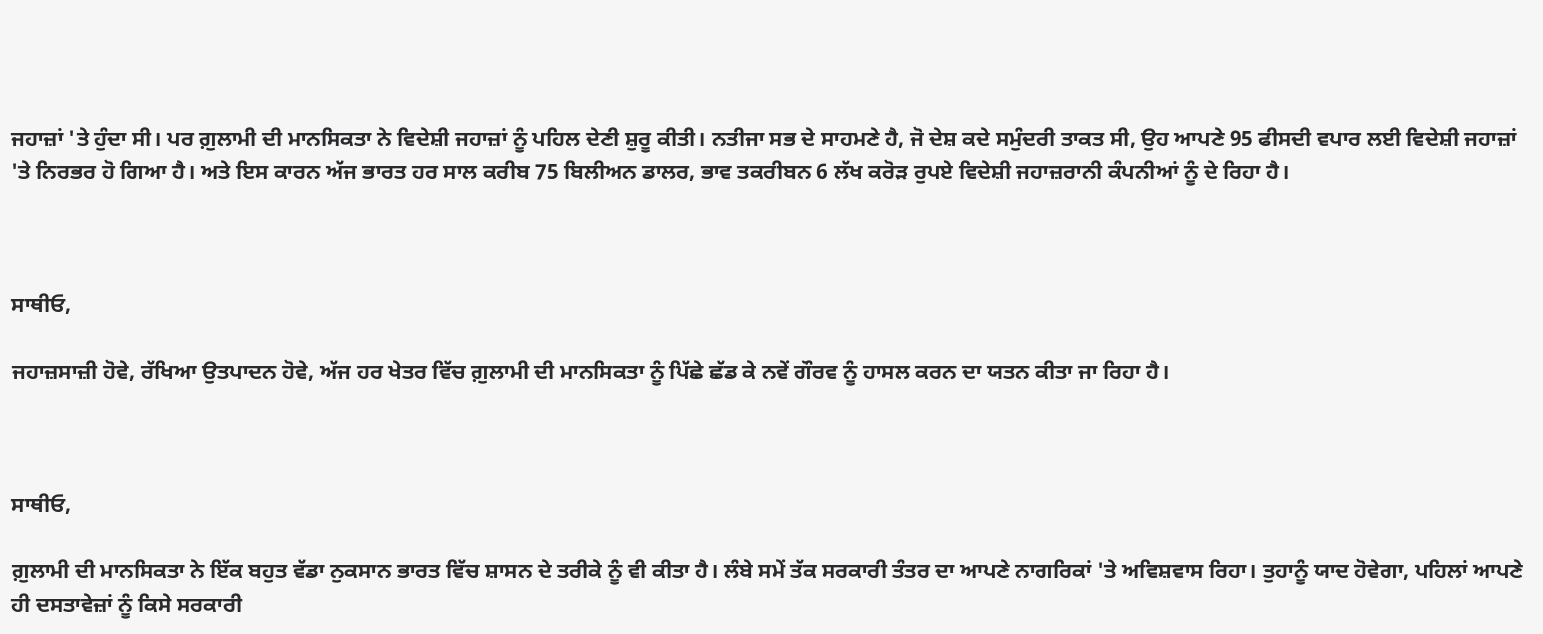ਜਹਾਜ਼ਾਂ 'ਤੇ ਹੁੰਦਾ ਸੀ। ਪਰ ਗ਼ੁਲਾਮੀ ਦੀ ਮਾਨਸਿਕਤਾ ਨੇ ਵਿਦੇਸ਼ੀ ਜਹਾਜ਼ਾਂ ਨੂੰ ਪਹਿਲ ਦੇਣੀ ਸ਼ੁਰੂ ਕੀਤੀ। ਨਤੀਜਾ ਸਭ ਦੇ ਸਾਹਮਣੇ ਹੈ, ਜੋ ਦੇਸ਼ ਕਦੇ ਸਮੁੰਦਰੀ ਤਾਕਤ ਸੀ, ਉਹ ਆਪਣੇ 95 ਫੀਸਦੀ ਵਪਾਰ ਲਈ ਵਿਦੇਸ਼ੀ ਜਹਾਜ਼ਾਂ 'ਤੇ ਨਿਰਭਰ ਹੋ ਗਿਆ ਹੈ। ਅਤੇ ਇਸ ਕਾਰਨ ਅੱਜ ਭਾਰਤ ਹਰ ਸਾਲ ਕਰੀਬ 75 ਬਿਲੀਅਨ ਡਾਲਰ, ਭਾਵ ਤਕਰੀਬਨ 6 ਲੱਖ ਕਰੋੜ ਰੁਪਏ ਵਿਦੇਸ਼ੀ ਜਹਾਜ਼ਰਾਨੀ ਕੰਪਨੀਆਂ ਨੂੰ ਦੇ ਰਿਹਾ ਹੈ।



ਸਾਥੀਓ,

ਜਹਾਜ਼ਸਾਜ਼ੀ ਹੋਵੇ, ਰੱਖਿਆ ਉਤਪਾਦਨ ਹੋਵੇ, ਅੱਜ ਹਰ ਖੇਤਰ ਵਿੱਚ ਗ਼ੁਲਾਮੀ ਦੀ ਮਾਨਸਿਕਤਾ ਨੂੰ ਪਿੱਛੇ ਛੱਡ ਕੇ ਨਵੇਂ ਗੌਰਵ ਨੂੰ ਹਾਸਲ ਕਰਨ ਦਾ ਯਤਨ ਕੀਤਾ ਜਾ ਰਿਹਾ ਹੈ।



ਸਾਥੀਓ,

ਗ਼ੁਲਾਮੀ ਦੀ ਮਾਨਸਿਕਤਾ ਨੇ ਇੱਕ ਬਹੁਤ ਵੱਡਾ ਨੁਕਸਾਨ ਭਾਰਤ ਵਿੱਚ ਸ਼ਾਸਨ ਦੇ ਤਰੀਕੇ ਨੂੰ ਵੀ ਕੀਤਾ ਹੈ। ਲੰਬੇ ਸਮੇਂ ਤੱਕ ਸਰਕਾਰੀ ਤੰਤਰ ਦਾ ਆਪਣੇ ਨਾਗਰਿਕਾਂ 'ਤੇ ਅਵਿਸ਼ਵਾਸ ਰਿਹਾ। ਤੁਹਾਨੂੰ ਯਾਦ ਹੋਵੇਗਾ, ਪਹਿਲਾਂ ਆਪਣੇ ਹੀ ਦਸਤਾਵੇਜ਼ਾਂ ਨੂੰ ਕਿਸੇ ਸਰਕਾਰੀ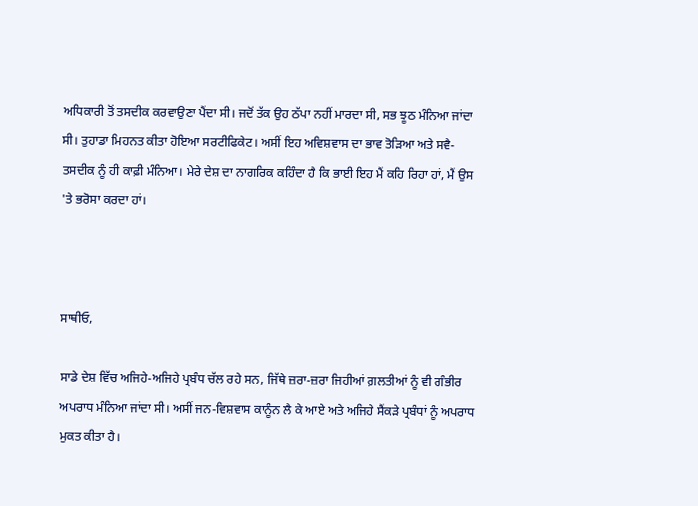ਅਧਿਕਾਰੀ ਤੋਂ ਤਸਦੀਕ ਕਰਵਾਉਣਾ ਪੈਂਦਾ ਸੀ। ਜਦੋਂ ਤੱਕ ਉਹ ਠੱਪਾ ਨਹੀਂ ਮਾਰਦਾ ਸੀ, ਸਭ ਝੂਠ ਮੰਨਿਆ ਜਾਂਦਾ ਸੀ। ਤੁਹਾਡਾ ਮਿਹਨਤ ਕੀਤਾ ਹੋਇਆ ਸਰਟੀਫਿਕੇਟ। ਅਸੀਂ ਇਹ ਅਵਿਸ਼ਵਾਸ ਦਾ ਭਾਵ ਤੋੜਿਆ ਅਤੇ ਸਵੈ-ਤਸਦੀਕ ਨੂੰ ਹੀ ਕਾਫ਼ੀ ਮੰਨਿਆ। ਮੇਰੇ ਦੇਸ਼ ਦਾ ਨਾਗਰਿਕ ਕਹਿੰਦਾ ਹੈ ਕਿ ਭਾਈ ਇਹ ਮੈਂ ਕਹਿ ਰਿਹਾ ਹਾਂ, ਮੈਂ ਉਸ 'ਤੇ ਭਰੋਸਾ ਕਰਦਾ ਹਾਂ।



ਸਾਥੀਓ,

ਸਾਡੇ ਦੇਸ਼ ਵਿੱਚ ਅਜਿਹੇ-ਅਜਿਹੇ ਪ੍ਰਬੰਧ ਚੱਲ ਰਹੇ ਸਨ, ਜਿੱਥੇ ਜ਼ਰਾ-ਜ਼ਰਾ ਜਿਹੀਆਂ ਗ਼ਲਤੀਆਂ ਨੂੰ ਵੀ ਗੰਭੀਰ ਅਪਰਾਧ ਮੰਨਿਆ ਜਾਂਦਾ ਸੀ। ਅਸੀਂ ਜਨ-ਵਿਸ਼ਵਾਸ ਕਾਨੂੰਨ ਲੈ ਕੇ ਆਏ ਅਤੇ ਅਜਿਹੇ ਸੈਂਕੜੇ ਪ੍ਰਬੰਧਾਂ ਨੂੰ ਅਪਰਾਧ ਮੁਕਤ ਕੀਤਾ ਹੈ।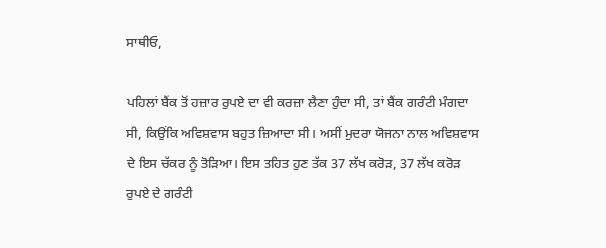ਸਾਥੀਓ,

ਪਹਿਲਾਂ ਬੈਂਕ ਤੋਂ ਹਜ਼ਾਰ ਰੁਪਏ ਦਾ ਵੀ ਕਰਜ਼ਾ ਲੈਣਾ ਹੁੰਦਾ ਸੀ, ਤਾਂ ਬੈਂਕ ਗਰੰਟੀ ਮੰਗਦਾ ਸੀ, ਕਿਉਂਕਿ ਅਵਿਸ਼ਵਾਸ ਬਹੁਤ ਜ਼ਿਆਦਾ ਸੀ। ਅਸੀਂ ਮੁਦਰਾ ਯੋਜਨਾ ਨਾਲ ਅਵਿਸ਼ਵਾਸ ਦੇ ਇਸ ਚੱਕਰ ਨੂੰ ਤੋੜਿਆ। ਇਸ ਤਹਿਤ ਹੁਣ ਤੱਕ 37 ਲੱਖ ਕਰੋੜ, 37 ਲੱਖ ਕਰੋੜ ਰੁਪਏ ਦੇ ਗਰੰਟੀ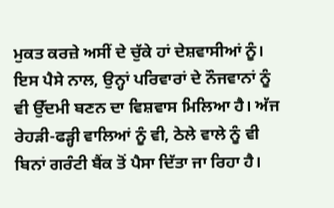ਮੁਕਤ ਕਰਜ਼ੇ ਅਸੀਂ ਦੇ ਚੁੱਕੇ ਹਾਂ ਦੇਸ਼ਵਾਸੀਆਂ ਨੂੰ। ਇਸ ਪੈਸੇ ਨਾਲ, ਉਨ੍ਹਾਂ ਪਰਿਵਾਰਾਂ ਦੇ ਨੌਜਵਾਨਾਂ ਨੂੰ ਵੀ ਉੱਦਮੀ ਬਣਨ ਦਾ ਵਿਸ਼ਵਾਸ ਮਿਲਿਆ ਹੈ। ਅੱਜ ਰੇਹੜੀ-ਫੜ੍ਹੀ ਵਾਲਿਆਂ ਨੂੰ ਵੀ, ਠੇਲੇ ਵਾਲੇ ਨੂੰ ਵੀ ਬਿਨਾਂ ਗਰੰਟੀ ਬੈਂਕ ਤੋਂ ਪੈਸਾ ਦਿੱਤਾ ਜਾ ਰਿਹਾ ਹੈ।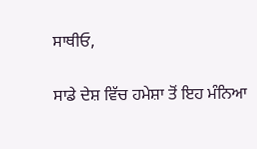ਸਾਥੀਓ,

ਸਾਡੇ ਦੇਸ਼ ਵਿੱਚ ਹਮੇਸ਼ਾ ਤੋਂ ਇਹ ਮੰਨਿਆ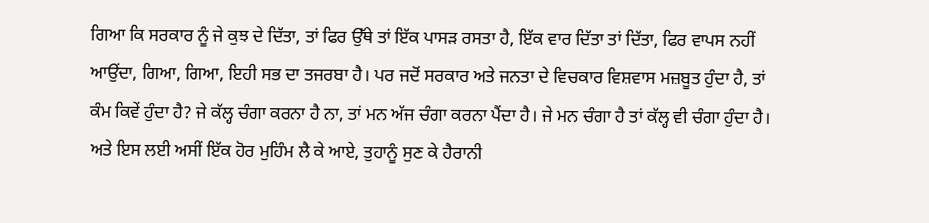ਗਿਆ ਕਿ ਸਰਕਾਰ ਨੂੰ ਜੇ ਕੁਝ ਦੇ ਦਿੱਤਾ, ਤਾਂ ਫਿਰ ਉੱਥੇ ਤਾਂ ਇੱਕ ਪਾਸੜ ਰਸਤਾ ਹੈ, ਇੱਕ ਵਾਰ ਦਿੱਤਾ ਤਾਂ ਦਿੱਤਾ, ਫਿਰ ਵਾਪਸ ਨਹੀਂ ਆਉਂਦਾ, ਗਿਆ, ਗਿਆ, ਇਹੀ ਸਭ ਦਾ ਤਜਰਬਾ ਹੈ। ਪਰ ਜਦੋਂ ਸਰਕਾਰ ਅਤੇ ਜਨਤਾ ਦੇ ਵਿਚਕਾਰ ਵਿਸ਼ਵਾਸ ਮਜ਼ਬੂਤ ਹੁੰਦਾ ਹੈ, ਤਾਂ ਕੰਮ ਕਿਵੇਂ ਹੁੰਦਾ ਹੈ? ਜੇ ਕੱਲ੍ਹ ਚੰਗਾ ਕਰਨਾ ਹੈ ਨਾ, ਤਾਂ ਮਨ ਅੱਜ ਚੰਗਾ ਕਰਨਾ ਪੈਂਦਾ ਹੈ। ਜੇ ਮਨ ਚੰਗਾ ਹੈ ਤਾਂ ਕੱਲ੍ਹ ਵੀ ਚੰਗਾ ਹੁੰਦਾ ਹੈ। ਅਤੇ ਇਸ ਲਈ ਅਸੀਂ ਇੱਕ ਹੋਰ ਮੁਹਿੰਮ ਲੈ ਕੇ ਆਏ, ਤੁਹਾਨੂੰ ਸੁਣ ਕੇ ਹੈਰਾਨੀ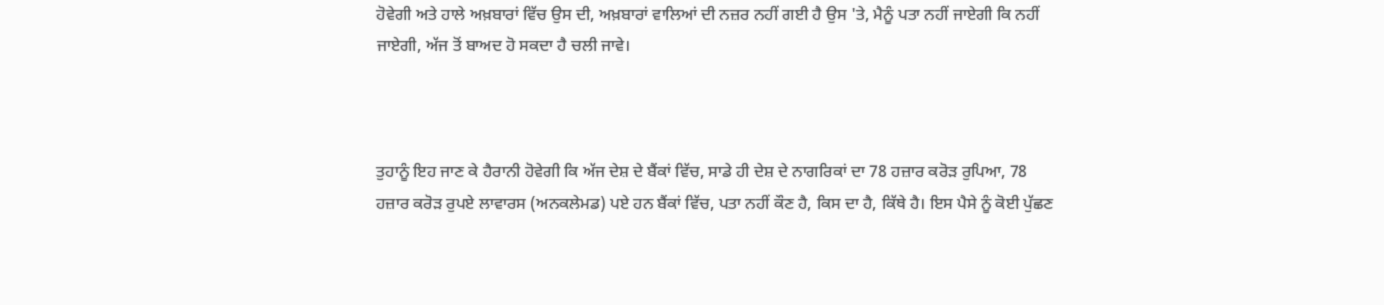ਹੋਵੇਗੀ ਅਤੇ ਹਾਲੇ ਅਖ਼ਬਾਰਾਂ ਵਿੱਚ ਉਸ ਦੀ, ਅਖ਼ਬਾਰਾਂ ਵਾਲਿਆਂ ਦੀ ਨਜ਼ਰ ਨਹੀਂ ਗਈ ਹੈ ਉਸ 'ਤੇ, ਮੈਨੂੰ ਪਤਾ ਨਹੀਂ ਜਾਏਗੀ ਕਿ ਨਹੀਂ ਜਾਏਗੀ, ਅੱਜ ਤੋਂ ਬਾਅਦ ਹੋ ਸਕਦਾ ਹੈ ਚਲੀ ਜਾਵੇ।



ਤੁਹਾਨੂੰ ਇਹ ਜਾਣ ਕੇ ਹੈਰਾਨੀ ਹੋਵੇਗੀ ਕਿ ਅੱਜ ਦੇਸ਼ ਦੇ ਬੈਂਕਾਂ ਵਿੱਚ, ਸਾਡੇ ਹੀ ਦੇਸ਼ ਦੇ ਨਾਗਰਿਕਾਂ ਦਾ 78 ਹਜ਼ਾਰ ਕਰੋੜ ਰੁਪਿਆ, 78 ਹਜ਼ਾਰ ਕਰੋੜ ਰੁਪਏ ਲਾਵਾਰਸ (ਅਨਕਲੇਮਡ) ਪਏ ਹਨ ਬੈਂਕਾਂ ਵਿੱਚ, ਪਤਾ ਨਹੀਂ ਕੌਣ ਹੈ, ਕਿਸ ਦਾ ਹੈ, ਕਿੱਥੇ ਹੈ। ਇਸ ਪੈਸੇ ਨੂੰ ਕੋਈ ਪੁੱਛਣ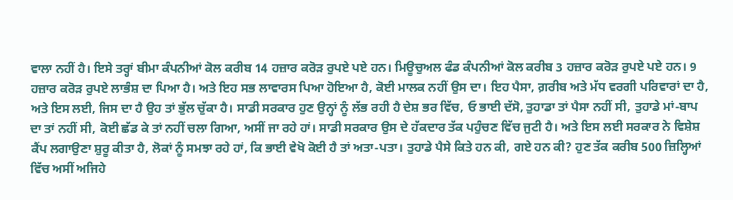ਵਾਲਾ ਨਹੀਂ ਹੈ। ਇਸੇ ਤਰ੍ਹਾਂ ਬੀਮਾ ਕੰਪਨੀਆਂ ਕੋਲ ਕਰੀਬ 14 ਹਜ਼ਾਰ ਕਰੋੜ ਰੁਪਏ ਪਏ ਹਨ। ਮਿਊਚੁਅਲ ਫੰਡ ਕੰਪਨੀਆਂ ਕੋਲ ਕਰੀਬ 3 ਹਜ਼ਾਰ ਕਰੋੜ ਰੁਪਏ ਪਏ ਹਨ। 9 ਹਜ਼ਾਰ ਕਰੋੜ ਰੁਪਏ ਲਾਭੰਸ਼ ਦਾ ਪਿਆ ਹੈ। ਅਤੇ ਇਹ ਸਭ ਲਾਵਾਰਸ ਪਿਆ ਹੋਇਆ ਹੈ, ਕੋਈ ਮਾਲਕ ਨਹੀਂ ਉਸ ਦਾ। ਇਹ ਪੈਸਾ, ਗ਼ਰੀਬ ਅਤੇ ਮੱਧ ਵਰਗੀ ਪਰਿਵਾਰਾਂ ਦਾ ਹੈ, ਅਤੇ ਇਸ ਲਈ, ਜਿਸ ਦਾ ਹੈ ਉਹ ਤਾਂ ਭੁੱਲ ਚੁੱਕਾ ਹੈ। ਸਾਡੀ ਸਰਕਾਰ ਹੁਣ ਉਨ੍ਹਾਂ ਨੂੰ ਲੱਭ ਰਹੀ ਹੈ ਦੇਸ਼ ਭਰ ਵਿੱਚ, ਓ ਭਾਈ ਦੱਸੋ, ਤੁਹਾਡਾ ਤਾਂ ਪੈਸਾ ਨਹੀਂ ਸੀ, ਤੁਹਾਡੇ ਮਾਂ-ਬਾਪ ਦਾ ਤਾਂ ਨਹੀਂ ਸੀ, ਕੋਈ ਛੱਡ ਕੇ ਤਾਂ ਨਹੀਂ ਚਲਾ ਗਿਆ, ਅਸੀਂ ਜਾ ਰਹੇ ਹਾਂ। ਸਾਡੀ ਸਰਕਾਰ ਉਸ ਦੇ ਹੱਕਦਾਰ ਤੱਕ ਪਹੁੰਚਣ ਵਿੱਚ ਜੁਟੀ ਹੈ। ਅਤੇ ਇਸ ਲਈ ਸਰਕਾਰ ਨੇ ਵਿਸ਼ੇਸ਼ ਕੈਂਪ ਲਗਾਉਣਾ ਸ਼ੁਰੂ ਕੀਤਾ ਹੈ, ਲੋਕਾਂ ਨੂੰ ਸਮਝਾ ਰਹੇ ਹਾਂ, ਕਿ ਭਾਈ ਵੇਖੋ ਕੋਈ ਹੈ ਤਾਂ ਅਤਾ-ਪਤਾ। ਤੁਹਾਡੇ ਪੈਸੇ ਕਿਤੇ ਹਨ ਕੀ, ਗਏ ਹਨ ਕੀ? ਹੁਣ ਤੱਕ ਕਰੀਬ 500 ਜ਼ਿਲ੍ਹਿਆਂ ਵਿੱਚ ਅਸੀਂ ਅਜਿਹੇ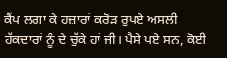ਕੈਂਪ ਲਗਾ ਕੇ ਹਜ਼ਾਰਾਂ ਕਰੋੜ ਰੁਪਏ ਅਸਲੀ ਹੱਕਦਾਰਾਂ ਨੂੰ ਦੇ ਚੁੱਕੇ ਹਾਂ ਜੀ। ਪੈਸੇ ਪਏ ਸਨ, ਕੋਈ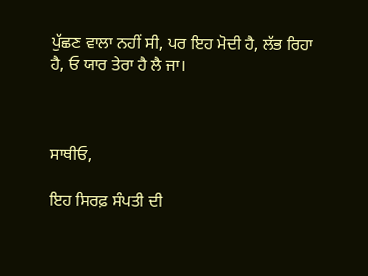ਪੁੱਛਣ ਵਾਲਾ ਨਹੀਂ ਸੀ, ਪਰ ਇਹ ਮੋਦੀ ਹੈ, ਲੱਭ ਰਿਹਾ ਹੈ, ਓ ਯਾਰ ਤੇਰਾ ਹੈ ਲੈ ਜਾ।



ਸਾਥੀਓ,

ਇਹ ਸਿਰਫ਼ ਸੰਪਤੀ ਦੀ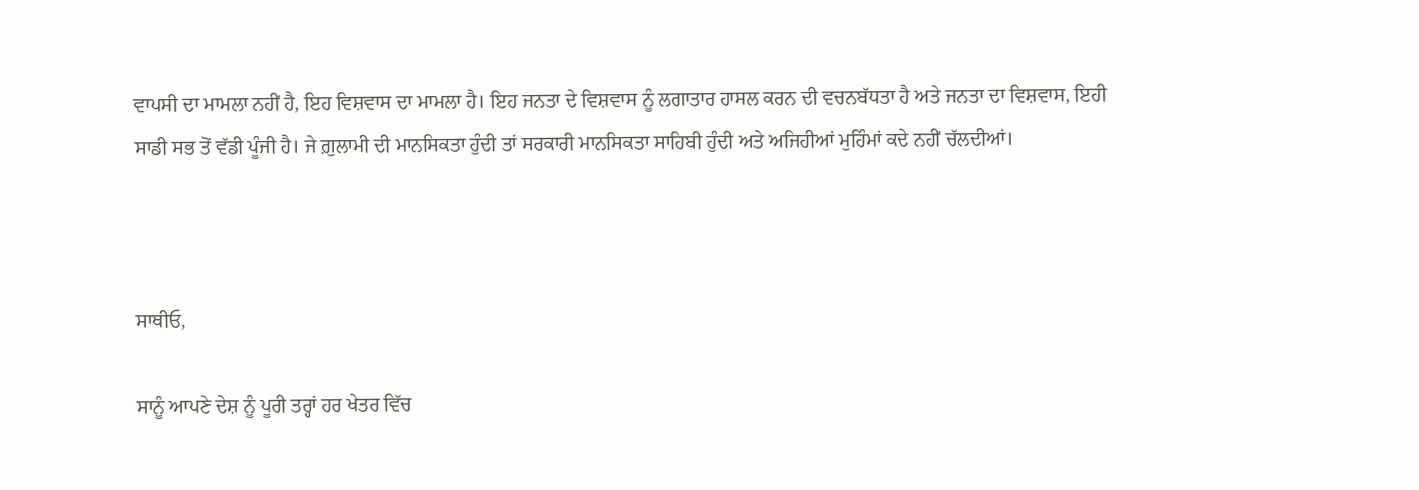ਵਾਪਸੀ ਦਾ ਮਾਮਲਾ ਨਹੀਂ ਹੈ, ਇਹ ਵਿਸ਼ਵਾਸ ਦਾ ਮਾਮਲਾ ਹੈ। ਇਹ ਜਨਤਾ ਦੇ ਵਿਸ਼ਵਾਸ ਨੂੰ ਲਗਾਤਾਰ ਹਾਸਲ ਕਰਨ ਦੀ ਵਚਨਬੱਧਤਾ ਹੈ ਅਤੇ ਜਨਤਾ ਦਾ ਵਿਸ਼ਵਾਸ, ਇਹੀ ਸਾਡੀ ਸਭ ਤੋਂ ਵੱਡੀ ਪੂੰਜੀ ਹੈ। ਜੇ ਗ਼ੁਲਾਮੀ ਦੀ ਮਾਨਸਿਕਤਾ ਹੁੰਦੀ ਤਾਂ ਸਰਕਾਰੀ ਮਾਨਸਿਕਤਾ ਸਾਹਿਬੀ ਹੁੰਦੀ ਅਤੇ ਅਜਿਹੀਆਂ ਮੁਹਿੰਮਾਂ ਕਦੇ ਨਹੀਂ ਚੱਲਦੀਆਂ।



ਸਾਥੀਓ,

ਸਾਨੂੰ ਆਪਣੇ ਦੇਸ਼ ਨੂੰ ਪੂਰੀ ਤਰ੍ਹਾਂ ਹਰ ਖੇਤਰ ਵਿੱਚ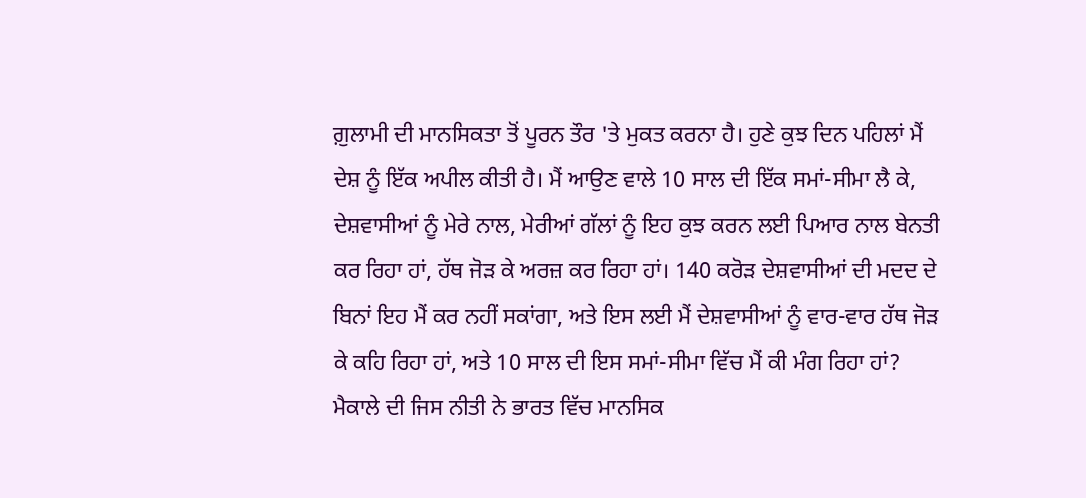ਗ਼ੁਲਾਮੀ ਦੀ ਮਾਨਸਿਕਤਾ ਤੋਂ ਪੂਰਨ ਤੌਰ 'ਤੇ ਮੁਕਤ ਕਰਨਾ ਹੈ। ਹੁਣੇ ਕੁਝ ਦਿਨ ਪਹਿਲਾਂ ਮੈਂ ਦੇਸ਼ ਨੂੰ ਇੱਕ ਅਪੀਲ ਕੀਤੀ ਹੈ। ਮੈਂ ਆਉਣ ਵਾਲੇ 10 ਸਾਲ ਦੀ ਇੱਕ ਸਮਾਂ-ਸੀਮਾ ਲੈ ਕੇ, ਦੇਸ਼ਵਾਸੀਆਂ ਨੂੰ ਮੇਰੇ ਨਾਲ, ਮੇਰੀਆਂ ਗੱਲਾਂ ਨੂੰ ਇਹ ਕੁਝ ਕਰਨ ਲਈ ਪਿਆਰ ਨਾਲ ਬੇਨਤੀ ਕਰ ਰਿਹਾ ਹਾਂ, ਹੱਥ ਜੋੜ ਕੇ ਅਰਜ਼ ਕਰ ਰਿਹਾ ਹਾਂ। 140 ਕਰੋੜ ਦੇਸ਼ਵਾਸੀਆਂ ਦੀ ਮਦਦ ਦੇ ਬਿਨਾਂ ਇਹ ਮੈਂ ਕਰ ਨਹੀਂ ਸਕਾਂਗਾ, ਅਤੇ ਇਸ ਲਈ ਮੈਂ ਦੇਸ਼ਵਾਸੀਆਂ ਨੂੰ ਵਾਰ-ਵਾਰ ਹੱਥ ਜੋੜ ਕੇ ਕਹਿ ਰਿਹਾ ਹਾਂ, ਅਤੇ 10 ਸਾਲ ਦੀ ਇਸ ਸਮਾਂ-ਸੀਮਾ ਵਿੱਚ ਮੈਂ ਕੀ ਮੰਗ ਰਿਹਾ ਹਾਂ? ਮੈਕਾਲੇ ਦੀ ਜਿਸ ਨੀਤੀ ਨੇ ਭਾਰਤ ਵਿੱਚ ਮਾਨਸਿਕ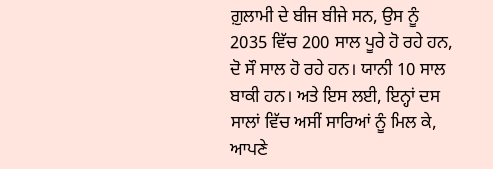ਗ਼ੁਲਾਮੀ ਦੇ ਬੀਜ ਬੀਜੇ ਸਨ, ਉਸ ਨੂੰ 2035 ਵਿੱਚ 200 ਸਾਲ ਪੂਰੇ ਹੋ ਰਹੇ ਹਨ, ਦੋ ਸੌ ਸਾਲ ਹੋ ਰਹੇ ਹਨ। ਯਾਨੀ 10 ਸਾਲ ਬਾਕੀ ਹਨ। ਅਤੇ ਇਸ ਲਈ, ਇਨ੍ਹਾਂ ਦਸ ਸਾਲਾਂ ਵਿੱਚ ਅਸੀਂ ਸਾਰਿਆਂ ਨੂੰ ਮਿਲ ਕੇ, ਆਪਣੇ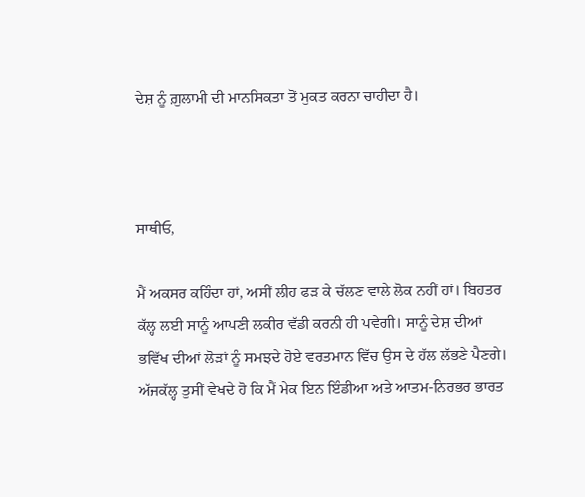ਦੇਸ਼ ਨੂੰ ਗ਼ੁਲਾਮੀ ਦੀ ਮਾਨਸਿਕਤਾ ਤੋਂ ਮੁਕਤ ਕਰਨਾ ਚਾਹੀਦਾ ਹੈ।



ਸਾਥੀਓ,

ਮੈਂ ਅਕਸਰ ਕਹਿੰਦਾ ਹਾਂ, ਅਸੀਂ ਲੀਹ ਫੜ ਕੇ ਚੱਲਣ ਵਾਲੇ ਲੋਕ ਨਹੀਂ ਹਾਂ। ਬਿਹਤਰ ਕੱਲ੍ਹ ਲਈ ਸਾਨੂੰ ਆਪਣੀ ਲਕੀਰ ਵੱਡੀ ਕਰਨੀ ਹੀ ਪਵੇਗੀ। ਸਾਨੂੰ ਦੇਸ਼ ਦੀਆਂ ਭਵਿੱਖ ਦੀਆਂ ਲੋੜਾਂ ਨੂੰ ਸਮਝਦੇ ਹੋਏ ਵਰਤਮਾਨ ਵਿੱਚ ਉਸ ਦੇ ਹੱਲ ਲੱਭਣੇ ਪੈਣਗੇ। ਅੱਜਕੱਲ੍ਹ ਤੁਸੀਂ ਵੇਖਦੇ ਹੋ ਕਿ ਮੈਂ ਮੇਕ ਇਨ ਇੰਡੀਆ ਅਤੇ ਆਤਮ-ਨਿਰਭਰ ਭਾਰਤ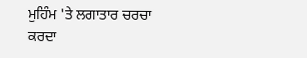ਮੁਹਿੰਮ 'ਤੇ ਲਗਾਤਾਰ ਚਰਚਾ ਕਰਦਾ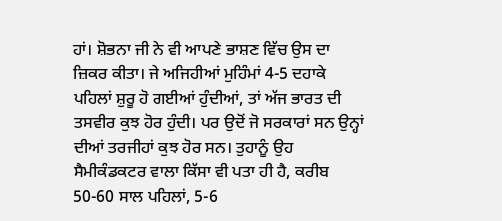ਹਾਂ। ਸ਼ੋਭਨਾ ਜੀ ਨੇ ਵੀ ਆਪਣੇ ਭਾਸ਼ਣ ਵਿੱਚ ਉਸ ਦਾ ਜ਼ਿਕਰ ਕੀਤਾ। ਜੇ ਅਜਿਹੀਆਂ ਮੁਹਿੰਮਾਂ 4-5 ਦਹਾਕੇ ਪਹਿਲਾਂ ਸ਼ੁਰੂ ਹੋ ਗਈਆਂ ਹੁੰਦੀਆਂ, ਤਾਂ ਅੱਜ ਭਾਰਤ ਦੀ ਤਸਵੀਰ ਕੁਝ ਹੋਰ ਹੁੰਦੀ। ਪਰ ਉਦੋਂ ਜੋ ਸਰਕਾਰਾਂ ਸਨ ਉਨ੍ਹਾਂ ਦੀਆਂ ਤਰਜੀਹਾਂ ਕੁਝ ਹੋਰ ਸਨ। ਤੁਹਾਨੂੰ ਉਹ ਸੈਮੀਕੰਡਕਟਰ ਵਾਲਾ ਕਿੱਸਾ ਵੀ ਪਤਾ ਹੀ ਹੈ, ਕਰੀਬ 50-60 ਸਾਲ ਪਹਿਲਾਂ, 5-6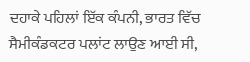ਦਹਾਕੇ ਪਹਿਲਾਂ ਇੱਕ ਕੰਪਨੀ, ਭਾਰਤ ਵਿੱਚ ਸੈਮੀਕੰਡਕਟਰ ਪਲਾਂਟ ਲਾਉਣ ਆਈ ਸੀ,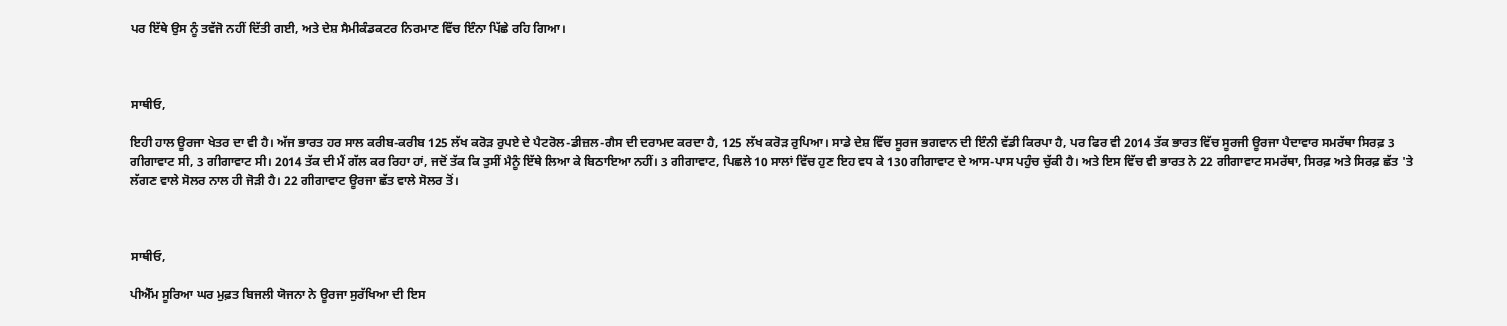ਪਰ ਇੱਥੇ ਉਸ ਨੂੰ ਤਵੱਜੋ ਨਹੀਂ ਦਿੱਤੀ ਗਈ, ਅਤੇ ਦੇਸ਼ ਸੈਮੀਕੰਡਕਟਰ ਨਿਰਮਾਣ ਵਿੱਚ ਇੰਨਾ ਪਿੱਛੇ ਰਹਿ ਗਿਆ।



ਸਾਥੀਓ,

ਇਹੀ ਹਾਲ ਊਰਜਾ ਖੇਤਰ ਦਾ ਵੀ ਹੈ। ਅੱਜ ਭਾਰਤ ਹਰ ਸਾਲ ਕਰੀਬ-ਕਰੀਬ 125 ਲੱਖ ਕਰੋੜ ਰੁਪਏ ਦੇ ਪੈਟਰੋਲ-ਡੀਜ਼ਲ-ਗੈਸ ਦੀ ਦਰਾਮਦ ਕਰਦਾ ਹੈ, 125 ਲੱਖ ਕਰੋੜ ਰੁਪਿਆ। ਸਾਡੇ ਦੇਸ਼ ਵਿੱਚ ਸੂਰਜ ਭਗਵਾਨ ਦੀ ਇੰਨੀ ਵੱਡੀ ਕਿਰਪਾ ਹੈ, ਪਰ ਫਿਰ ਵੀ 2014 ਤੱਕ ਭਾਰਤ ਵਿੱਚ ਸੂਰਜੀ ਊਰਜਾ ਪੈਦਾਵਾਰ ਸਮਰੱਥਾ ਸਿਰਫ਼ 3 ਗੀਗਾਵਾਟ ਸੀ, 3 ਗੀਗਾਵਾਟ ਸੀ। 2014 ਤੱਕ ਦੀ ਮੈਂ ਗੱਲ ਕਰ ਰਿਹਾ ਹਾਂ, ਜਦੋਂ ਤੱਕ ਕਿ ਤੁਸੀਂ ਮੈਨੂੰ ਇੱਥੇ ਲਿਆ ਕੇ ਬਿਠਾਇਆ ਨਹੀਂ। 3 ਗੀਗਾਵਾਟ, ਪਿਛਲੇ 10 ਸਾਲਾਂ ਵਿੱਚ ਹੁਣ ਇਹ ਵਧ ਕੇ 130 ਗੀਗਾਵਾਟ ਦੇ ਆਸ-ਪਾਸ ਪਹੁੰਚ ਚੁੱਕੀ ਹੈ। ਅਤੇ ਇਸ ਵਿੱਚ ਵੀ ਭਾਰਤ ਨੇ 22 ਗੀਗਾਵਾਟ ਸਮਰੱਥਾ, ਸਿਰਫ਼ ਅਤੇ ਸਿਰਫ਼ ਛੱਤ 'ਤੇ ਲੱਗਣ ਵਾਲੇ ਸੋਲਰ ਨਾਲ ਹੀ ਜੋੜੀ ਹੈ। 22 ਗੀਗਾਵਾਟ ਊਰਜਾ ਛੱਤ ਵਾਲੇ ਸੋਲਰ ਤੋਂ।



ਸਾਥੀਓ,

ਪੀਐੱਮ ਸੂਰਿਆ ਘਰ ਮੁਫ਼ਤ ਬਿਜਲੀ ਯੋਜਨਾ ਨੇ ਊਰਜਾ ਸੁਰੱਖਿਆ ਦੀ ਇਸ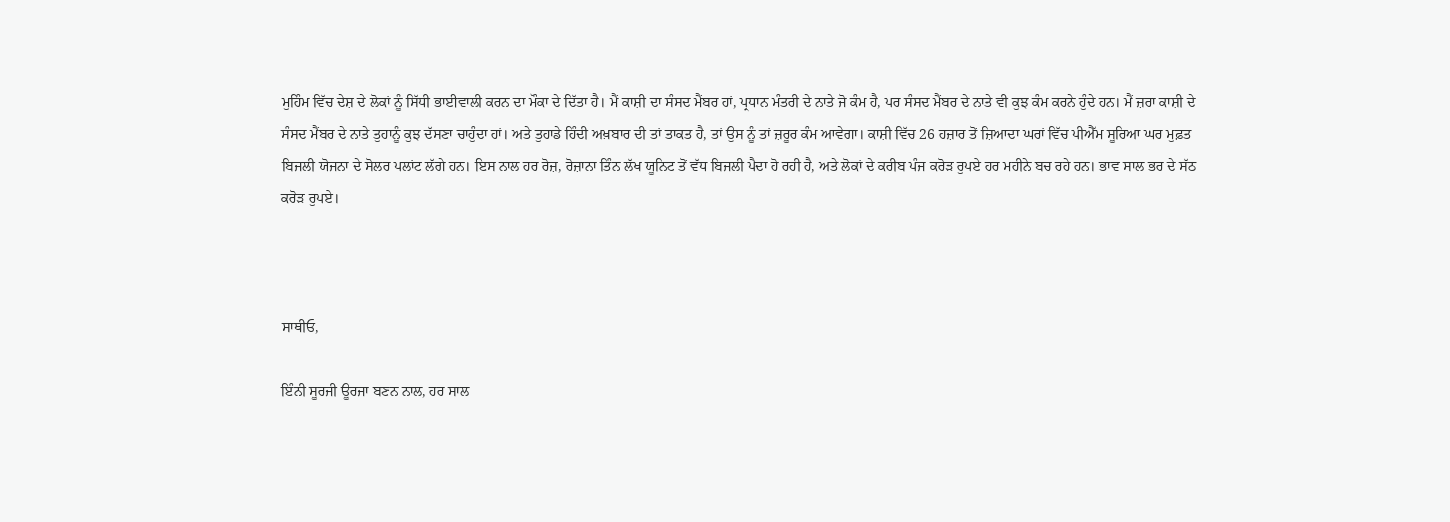ਮੁਹਿੰਮ ਵਿੱਚ ਦੇਸ਼ ਦੇ ਲੋਕਾਂ ਨੂੰ ਸਿੱਧੀ ਭਾਈਵਾਲੀ ਕਰਨ ਦਾ ਮੌਕਾ ਦੇ ਦਿੱਤਾ ਹੈ। ਮੈਂ ਕਾਸ਼ੀ ਦਾ ਸੰਸਦ ਮੈਂਬਰ ਹਾਂ, ਪ੍ਰਧਾਨ ਮੰਤਰੀ ਦੇ ਨਾਤੇ ਜੋ ਕੰਮ ਹੈ, ਪਰ ਸੰਸਦ ਮੈਂਬਰ ਦੇ ਨਾਤੇ ਵੀ ਕੁਝ ਕੰਮ ਕਰਨੇ ਹੁੰਦੇ ਹਨ। ਮੈਂ ਜ਼ਰਾ ਕਾਸ਼ੀ ਦੇ ਸੰਸਦ ਮੈਂਬਰ ਦੇ ਨਾਤੇ ਤੁਹਾਨੂੰ ਕੁਝ ਦੱਸਣਾ ਚਾਹੁੰਦਾ ਹਾਂ। ਅਤੇ ਤੁਹਾਡੇ ਹਿੰਦੀ ਅਖ਼ਬਾਰ ਦੀ ਤਾਂ ਤਾਕਤ ਹੈ, ਤਾਂ ਉਸ ਨੂੰ ਤਾਂ ਜ਼ਰੂਰ ਕੰਮ ਆਵੇਗਾ। ਕਾਸ਼ੀ ਵਿੱਚ 26 ਹਜ਼ਾਰ ਤੋਂ ਜ਼ਿਆਦਾ ਘਰਾਂ ਵਿੱਚ ਪੀਐੱਮ ਸੂਰਿਆ ਘਰ ਮੁਫ਼ਤ ਬਿਜਲੀ ਯੋਜਨਾ ਦੇ ਸੋਲਰ ਪਲਾਂਟ ਲੱਗੇ ਹਨ। ਇਸ ਨਾਲ ਹਰ ਰੋਜ਼, ਰੋਜ਼ਾਨਾ ਤਿੰਨ ਲੱਖ ਯੂਨਿਟ ਤੋਂ ਵੱਧ ਬਿਜਲੀ ਪੈਦਾ ਹੋ ਰਹੀ ਹੈ, ਅਤੇ ਲੋਕਾਂ ਦੇ ਕਰੀਬ ਪੰਜ ਕਰੋੜ ਰੁਪਏ ਹਰ ਮਹੀਨੇ ਬਚ ਰਹੇ ਹਨ। ਭਾਵ ਸਾਲ ਭਰ ਦੇ ਸੱਠ ਕਰੋੜ ਰੁਪਏ।



ਸਾਥੀਓ,

ਇੰਨੀ ਸੂਰਜੀ ਊਰਜਾ ਬਣਨ ਨਾਲ, ਹਰ ਸਾਲ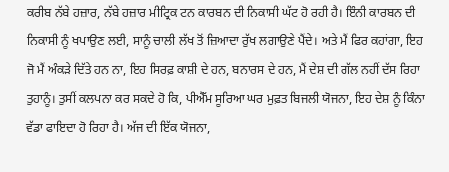ਕਰੀਬ ਨੱਬੇ ਹਜ਼ਾਰ, ਨੱਬੇ ਹਜ਼ਾਰ ਮੀਟ੍ਰਿਕ ਟਨ ਕਾਰਬਨ ਦੀ ਨਿਕਾਸੀ ਘੱਟ ਹੋ ਰਹੀ ਹੈ। ਇੰਨੀ ਕਾਰਬਨ ਦੀ ਨਿਕਾਸੀ ਨੂੰ ਖਪਾਉਣ ਲਈ, ਸਾਨੂੰ ਚਾਲੀ ਲੱਖ ਤੋਂ ਜ਼ਿਆਦਾ ਰੁੱਖ ਲਗਾਉਣੇ ਪੈਂਦੇ। ਅਤੇ ਮੈਂ ਫਿਰ ਕਹਾਂਗਾ, ਇਹ ਜੋ ਮੈਂ ਅੰਕੜੇ ਦਿੱਤੇ ਹਨ ਨਾ, ਇਹ ਸਿਰਫ਼ ਕਾਸ਼ੀ ਦੇ ਹਨ, ਬਨਾਰਸ ਦੇ ਹਨ, ਮੈਂ ਦੇਸ਼ ਦੀ ਗੱਲ ਨਹੀਂ ਦੱਸ ਰਿਹਾ ਤੁਹਾਨੂੰ। ਤੁਸੀਂ ਕਲਪਨਾ ਕਰ ਸਕਦੇ ਹੋ ਕਿ, ਪੀਐੱਮ ਸੂਰਿਆ ਘਰ ਮੁਫ਼ਤ ਬਿਜਲੀ ਯੋਜਨਾ, ਇਹ ਦੇਸ਼ ਨੂੰ ਕਿੰਨਾ ਵੱਡਾ ਫਾਇਦਾ ਹੋ ਰਿਹਾ ਹੈ। ਅੱਜ ਦੀ ਇੱਕ ਯੋਜਨਾ,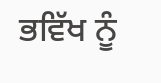ਭਵਿੱਖ ਨੂੰ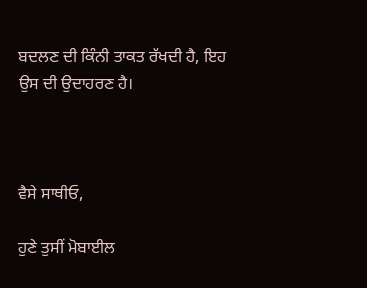ਬਦਲਣ ਦੀ ਕਿੰਨੀ ਤਾਕਤ ਰੱਖਦੀ ਹੈ, ਇਹ ਉਸ ਦੀ ਉਦਾਹਰਣ ਹੈ।



ਵੈਸੇ ਸਾਥੀਓ,

ਹੁਣੇ ਤੁਸੀਂ ਮੋਬਾਈਲ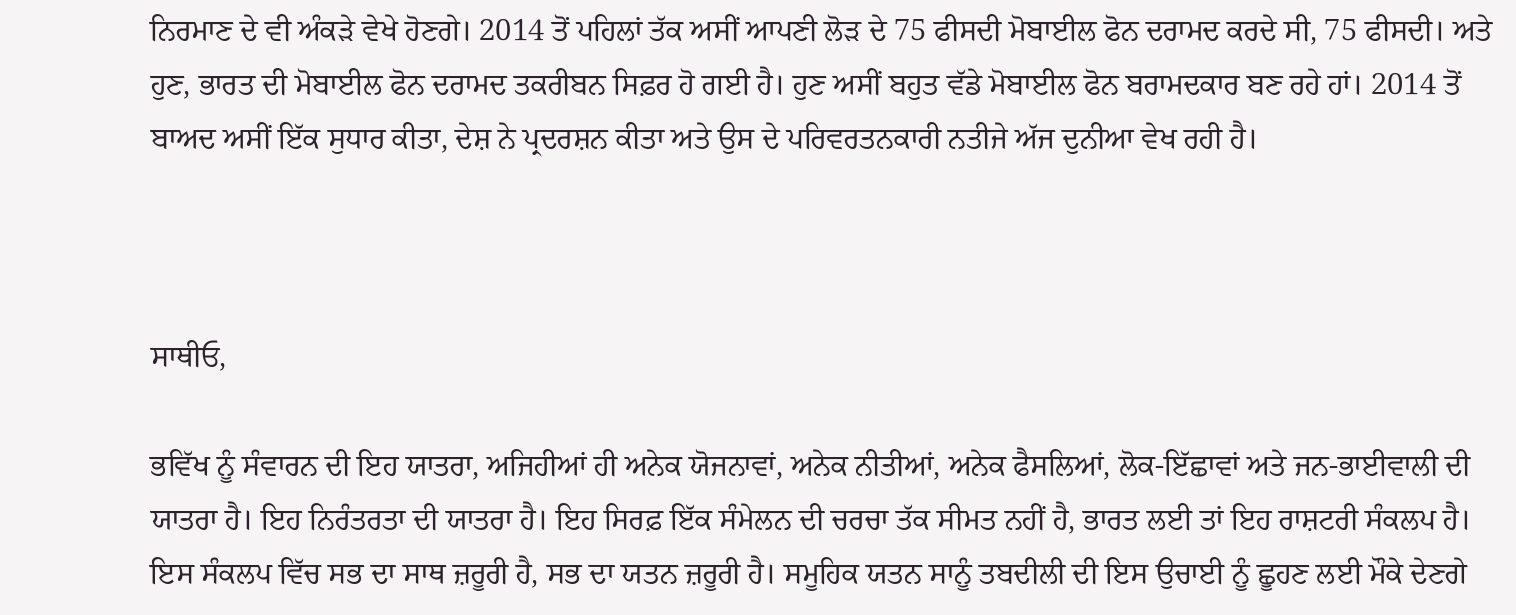ਨਿਰਮਾਣ ਦੇ ਵੀ ਅੰਕੜੇ ਵੇਖੇ ਹੋਣਗੇ। 2014 ਤੋਂ ਪਹਿਲਾਂ ਤੱਕ ਅਸੀਂ ਆਪਣੀ ਲੋੜ ਦੇ 75 ਫੀਸਦੀ ਮੋਬਾਈਲ ਫੋਨ ਦਰਾਮਦ ਕਰਦੇ ਸੀ, 75 ਫੀਸਦੀ। ਅਤੇ ਹੁਣ, ਭਾਰਤ ਦੀ ਮੋਬਾਈਲ ਫੋਨ ਦਰਾਮਦ ਤਕਰੀਬਨ ਸਿਫ਼ਰ ਹੋ ਗਈ ਹੈ। ਹੁਣ ਅਸੀਂ ਬਹੁਤ ਵੱਡੇ ਮੋਬਾਈਲ ਫੋਨ ਬਰਾਮਦਕਾਰ ਬਣ ਰਹੇ ਹਾਂ। 2014 ਤੋਂ ਬਾਅਦ ਅਸੀਂ ਇੱਕ ਸੁਧਾਰ ਕੀਤਾ, ਦੇਸ਼ ਨੇ ਪ੍ਰਦਰਸ਼ਨ ਕੀਤਾ ਅਤੇ ਉਸ ਦੇ ਪਰਿਵਰਤਨਕਾਰੀ ਨਤੀਜੇ ਅੱਜ ਦੁਨੀਆ ਵੇਖ ਰਹੀ ਹੈ।



ਸਾਥੀਓ,

ਭਵਿੱਖ ਨੂੰ ਸੰਵਾਰਨ ਦੀ ਇਹ ਯਾਤਰਾ, ਅਜਿਹੀਆਂ ਹੀ ਅਨੇਕ ਯੋਜਨਾਵਾਂ, ਅਨੇਕ ਨੀਤੀਆਂ, ਅਨੇਕ ਫੈਸਲਿਆਂ, ਲੋਕ-ਇੱਛਾਵਾਂ ਅਤੇ ਜਨ-ਭਾਈਵਾਲੀ ਦੀ ਯਾਤਰਾ ਹੈ। ਇਹ ਨਿਰੰਤਰਤਾ ਦੀ ਯਾਤਰਾ ਹੈ। ਇਹ ਸਿਰਫ਼ ਇੱਕ ਸੰਮੇਲਨ ਦੀ ਚਰਚਾ ਤੱਕ ਸੀਮਤ ਨਹੀਂ ਹੈ, ਭਾਰਤ ਲਈ ਤਾਂ ਇਹ ਰਾਸ਼ਟਰੀ ਸੰਕਲਪ ਹੈ। ਇਸ ਸੰਕਲਪ ਵਿੱਚ ਸਭ ਦਾ ਸਾਥ ਜ਼ਰੂਰੀ ਹੈ, ਸਭ ਦਾ ਯਤਨ ਜ਼ਰੂਰੀ ਹੈ। ਸਮੂਹਿਕ ਯਤਨ ਸਾਨੂੰ ਤਬਦੀਲੀ ਦੀ ਇਸ ਉਚਾਈ ਨੂੰ ਛੂਹਣ ਲਈ ਮੌਕੇ ਦੇਣਗੇ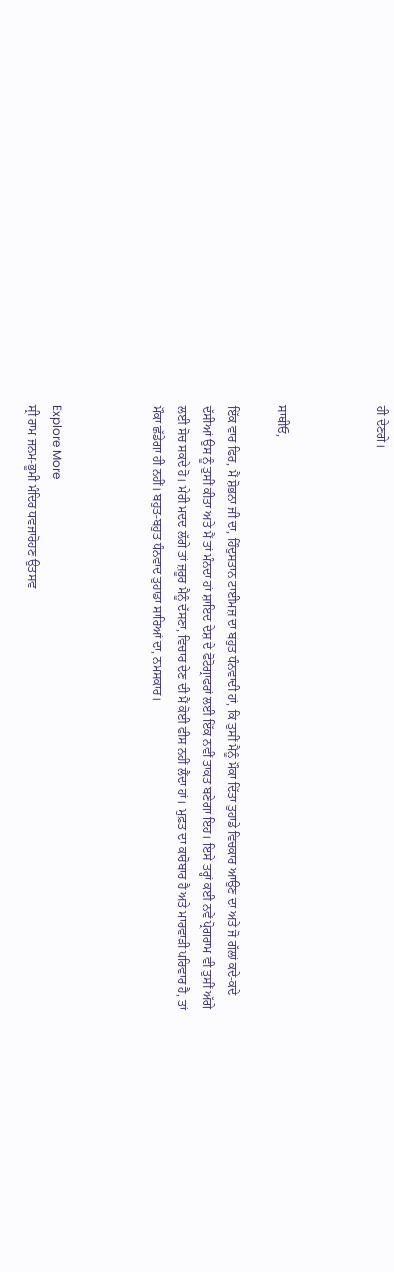ਹੀ ਦੇਣਗੇ।



ਸਾਥੀਓ,

ਇੱਕ ਵਾਰ ਫਿਰ, ਮੈਂ ਸ਼ੋਭਨਾ ਜੀ ਦਾ, ਹਿੰਦੁਸਤਾਨ ਟਾਈਮਜ਼ ਦਾ ਬਹੁਤ ਧੰਨਵਾਦੀ ਹਾਂ, ਕਿ ਤੁਸੀਂ ਮੈਨੂੰ ਮੌਕਾ ਦਿੱਤਾ ਤੁਹਾਡੇ ਵਿਚਕਾਰ ਆਉਣ ਦਾ ਅਤੇ ਜੋ ਗੱਲਾਂ ਕਦੇ-ਕਦੇ ਦੱਸੀਆਂ ਉਸ ਨੂੰ ਤੁਸੀਂ ਕੀਤਾ ਅਤੇ ਮੈਂ ਤਾਂ ਮੰਨਦਾ ਹਾਂ ਸ਼ਾਇਦ ਦੇਸ਼ ਦੇ ਫੋਟੋਗ੍ਰਾਫਰਾਂ ਲਈ ਇੱਕ ਨਵੀਂ ਤਾਕਤ ਬਣੇਗਾ ਇਹ। ਇਸੇ ਤਰ੍ਹਾਂ ਕਈ ਨਵੇਂ ਪ੍ਰੋਗਰਾਮ ਵੀ ਤੁਸੀਂ ਅੱਗੇ ਲਈ ਸੋਚ ਸਕਦੇ ਹੋ। ਮੇਰੀ ਮਦਦ ਲੱਗੇ ਤਾਂ ਜ਼ਰੂਰ ਮੈਨੂੰ ਦੱਸਣਾ, ਵਿਚਾਰ ਦੇਣ ਦੀ ਮੈਂ ਕੋਈ ਫੀਸ ਨਹੀਂ ਲੈਂਦਾ ਹਾਂ। ਮੁਫ਼ਤ ਦਾ ਕਾਰੋਬਾਰ ਹੈ ਅਤੇ ਮਾਰਵਾੜੀ ਪਰਿਵਾਰ ਹੈ, ਤਾਂ ਮੌਕਾ ਛੱਡੇਗਾ ਹੀ ਨਹੀਂ। ਬਹੁਤ-ਬਹੁਤ ਧੰਨਵਾਦ ਤੁਹਾਡਾ ਸਾਰਿਆਂ ਦਾ, ਨਮਸਕਾਰ।



Explore More
ਸ੍ਰੀ ਰਾਮ ਜਨਮ-ਭੂਮੀ ਮੰਦਿਰ ਧਵਜਾਰੋਹਣ ਉਤਸਵ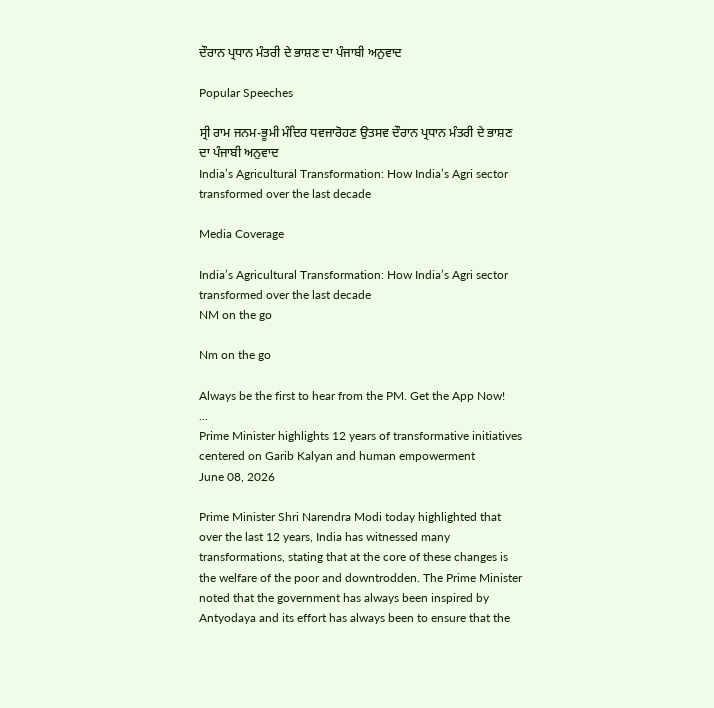ਦੌਰਾਨ ਪ੍ਰਧਾਨ ਮੰਤਰੀ ਦੇ ਭਾਸ਼ਣ ਦਾ ਪੰਜਾਬੀ ਅਨੁਵਾਦ

Popular Speeches

ਸ੍ਰੀ ਰਾਮ ਜਨਮ-ਭੂਮੀ ਮੰਦਿਰ ਧਵਜਾਰੋਹਣ ਉਤਸਵ ਦੌਰਾਨ ਪ੍ਰਧਾਨ ਮੰਤਰੀ ਦੇ ਭਾਸ਼ਣ ਦਾ ਪੰਜਾਬੀ ਅਨੁਵਾਦ
India’s Agricultural Transformation: How India’s Agri sector transformed over the last decade

Media Coverage

India’s Agricultural Transformation: How India’s Agri sector transformed over the last decade
NM on the go

Nm on the go

Always be the first to hear from the PM. Get the App Now!
...
Prime Minister highlights 12 years of transformative initiatives centered on Garib Kalyan and human empowerment
June 08, 2026

Prime Minister Shri Narendra Modi today highlighted that over the last 12 years, India has witnessed many transformations, stating that at the core of these changes is the welfare of the poor and downtrodden. The Prime Minister noted that the government has always been inspired by Antyodaya and its effort has always been to ensure that the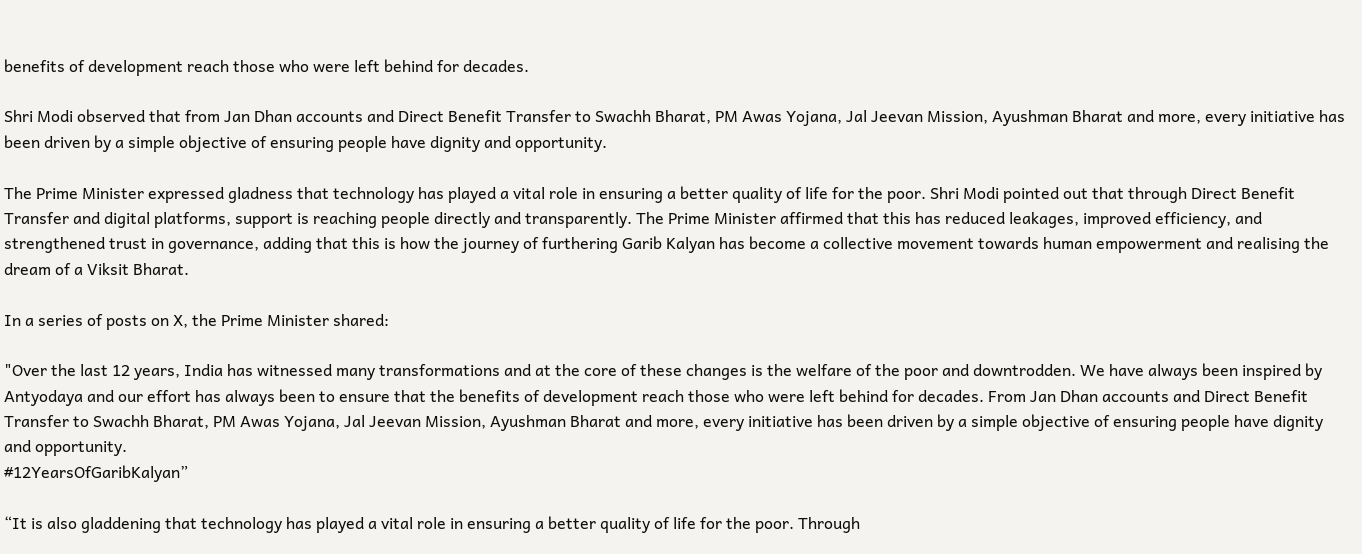benefits of development reach those who were left behind for decades.

Shri Modi observed that from Jan Dhan accounts and Direct Benefit Transfer to Swachh Bharat, PM Awas Yojana, Jal Jeevan Mission, Ayushman Bharat and more, every initiative has been driven by a simple objective of ensuring people have dignity and opportunity.

The Prime Minister expressed gladness that technology has played a vital role in ensuring a better quality of life for the poor. Shri Modi pointed out that through Direct Benefit Transfer and digital platforms, support is reaching people directly and transparently. The Prime Minister affirmed that this has reduced leakages, improved efficiency, and strengthened trust in governance, adding that this is how the journey of furthering Garib Kalyan has become a collective movement towards human empowerment and realising the dream of a Viksit Bharat.

In a series of posts on X, the Prime Minister shared:

"Over the last 12 years, India has witnessed many transformations and at the core of these changes is the welfare of the poor and downtrodden. We have always been inspired by Antyodaya and our effort has always been to ensure that the benefits of development reach those who were left behind for decades. From Jan Dhan accounts and Direct Benefit Transfer to Swachh Bharat, PM Awas Yojana, Jal Jeevan Mission, Ayushman Bharat and more, every initiative has been driven by a simple objective of ensuring people have dignity and opportunity.
#12YearsOfGaribKalyan”

“It is also gladdening that technology has played a vital role in ensuring a better quality of life for the poor. Through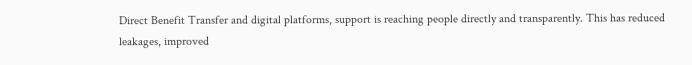Direct Benefit Transfer and digital platforms, support is reaching people directly and transparently. This has reduced leakages, improved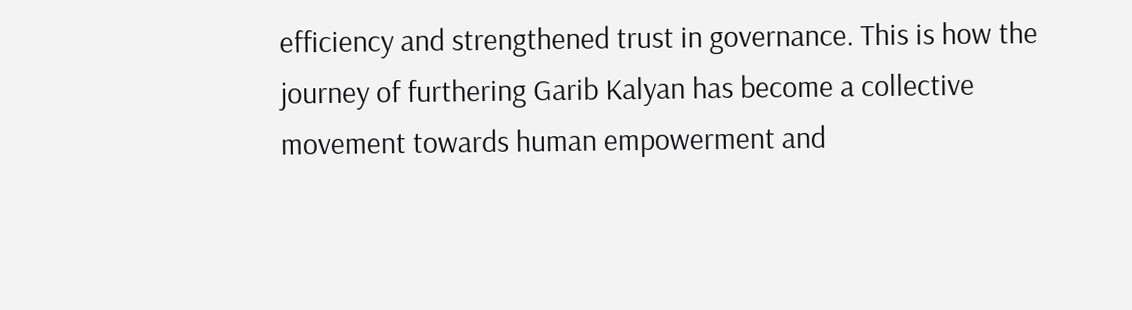efficiency and strengthened trust in governance. This is how the journey of furthering Garib Kalyan has become a collective movement towards human empowerment and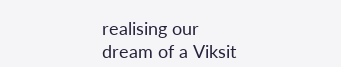realising our dream of a Viksit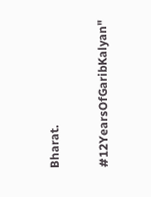Bharat.

#12YearsOfGaribKalyan"